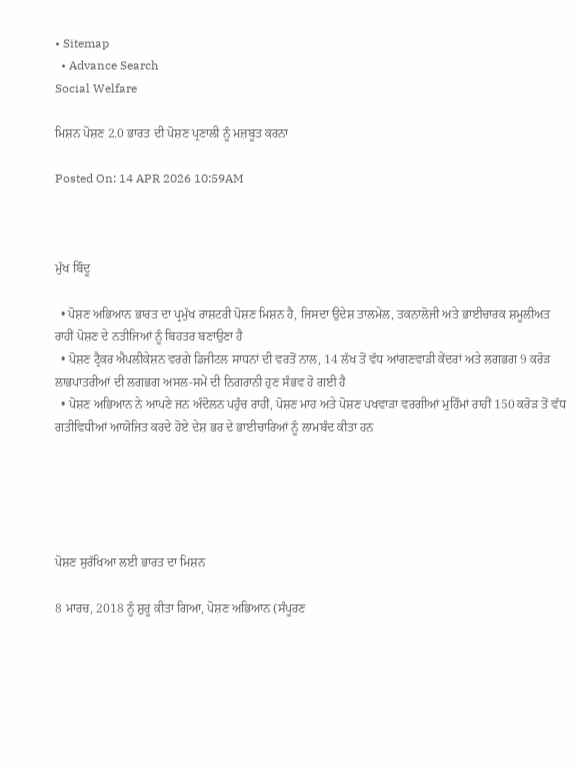• Sitemap
  • Advance Search
Social Welfare

ਮਿਸ਼ਨ ਪੋਸ਼ਣ 2.0 ਭਾਰਤ ਦੀ ਪੋਸ਼ਣ ਪ੍ਰਣਾਲੀ ਨੂੰ ਮਜ਼ਬੂਤ ਕਰਨਾ

Posted On: 14 APR 2026 10:59AM



ਮੁੱਖ ਬਿੰਦੂ

  • ਪੋਸ਼ਣ ਅਭਿਆਨ ਭਾਰਤ ਦਾ ਪ੍ਰਮੁੱਖ ਰਾਸ਼ਟਰੀ ਪੋਸ਼ਣ ਮਿਸ਼ਨ ਹੈ, ਜਿਸਦਾ ਉਦੇਸ਼ ਤਾਲਮੇਲ, ਤਕਨਾਲੋਜੀ ਅਤੇ ਭਾਈਚਾਰਕ ਸ਼ਮੂਲੀਅਤ ਰਾਹੀਂ ਪੋਸ਼ਣ ਦੇ ਨਤੀਜਿਆਂ ਨੂੰ ਬਿਹਤਰ ਬਣਾਉਣਾ ਹੈ
  • ਪੋਸ਼ਣ ਟ੍ਰੈਕਰ ਐਪਲੀਕੇਸ਼ਨ ਵਰਗੇ ਡਿਜੀਟਲ ਸਾਧਨਾਂ ਦੀ ਵਰਤੋਂ ਨਾਲ, 14 ਲੱਖ ਤੋਂ ਵੱਧ ਆਂਗਣਵਾੜੀ ਕੇਂਦਰਾਂ ਅਤੇ ਲਗਭਗ 9 ਕਰੋੜ ਲਾਭਪਾਤਰੀਆਂ ਦੀ ਲਗਭਗ ਅਸਲ-ਸਮੇਂ ਦੀ ਨਿਗਰਾਨੀ ਹੁਣ ਸੰਭਵ ਹੋ ਗਈ ਹੈ
  • ਪੋਸ਼ਣ ਅਭਿਆਨ ਨੇ ਆਪਣੇ ਜਨ ਅੰਦੋਲਨ ਪਹੁੰਚ ਰਾਹੀਂ, ਪੋਸ਼ਣ ਮਾਹ ਅਤੇ ਪੋਸ਼ਣ ਪਖਵਾੜਾ ਵਰਗੀਆਂ ਮੁਹਿੰਮਾਂ ਰਾਹੀਂ 150 ਕਰੋੜ ਤੋਂ ਵੱਧ ਗਤੀਵਿਧੀਆਂ ਆਯੋਜਿਤ ਕਰਦੇ ਹੋਏ ਦੇਸ਼ ਭਰ ਦੇ ਭਾਈਚਾਰਿਆਂ ਨੂੰ ਲਾਮਬੰਦ ਕੀਤਾ ਹਨ





ਪੋਸ਼ਣ ਸੁਰੱਖਿਆ ਲਈ ਭਾਰਤ ਦਾ ਮਿਸ਼ਨ

8 ਮਾਰਚ, 2018 ਨੂੰ ਸ਼ੁਰੂ ਕੀਤਾ ਗਿਆ, ਪੋਸ਼ਣ ਅਭਿਆਨ (ਸੰਪੂਰਣ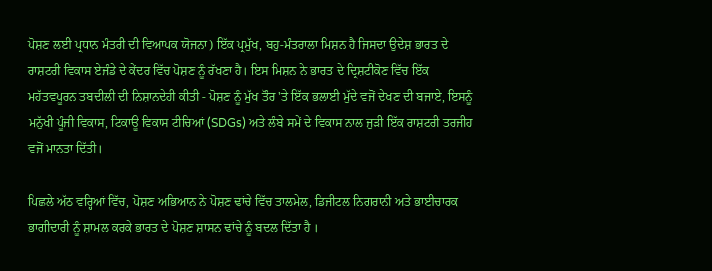ਪੋਸ਼ਣ ਲਈ ਪ੍ਰਧਾਨ ਮੰਤਰੀ ਦੀ ਵਿਆਪਕ ਯੋਜਨਾ) ਇੱਕ ਪ੍ਰਮੁੱਖ, ਬਹੁ-ਮੰਤਰਾਲਾ ਮਿਸ਼ਨ ਹੈ ਜਿਸਦਾ ਉਦੇਸ਼ ਭਾਰਤ ਦੇ ਰਾਸ਼ਟਰੀ ਵਿਕਾਸ ਏਜੰਡੇ ਦੇ ਕੇਂਦਰ ਵਿੱਚ ਪੋਸ਼ਣ ਨੂੰ ਰੱਖਣਾ ਹੈ। ਇਸ ਮਿਸ਼ਨ ਨੇ ਭਾਰਤ ਦੇ ਦ੍ਰਿਸ਼ਟੀਕੋਣ ਵਿੱਚ ਇੱਕ ਮਹੱਤਵਪੂਰਨ ਤਬਦੀਲੀ ਦੀ ਨਿਸ਼ਾਨਦੇਹੀ ਕੀਤੀ - ਪੋਸ਼ਣ ਨੂੰ ਮੁੱਖ ਤੌਰ 'ਤੇ ਇੱਕ ਭਲਾਈ ਮੁੱਦੇ ਵਜੋਂ ਦੇਖਣ ਦੀ ਬਜਾਏ, ਇਸਨੂੰ ਮਨੁੱਖੀ ਪੂੰਜੀ ਵਿਕਾਸ, ਟਿਕਾਊ ਵਿਕਾਸ ਟੀਚਿਆਂ (SDGs) ਅਤੇ ਲੰਬੇ ਸਮੇਂ ਦੇ ਵਿਕਾਸ ਨਾਲ ਜੁੜੀ ਇੱਕ ਰਾਸ਼ਟਰੀ ਤਰਜੀਹ ਵਜੋਂ ਮਾਨਤਾ ਦਿੱਤੀ।

ਪਿਛਲੇ ਅੱਠ ਵਰ੍ਹਿਆਂ ਵਿੱਚ, ਪੋਸ਼ਣ ਅਭਿਆਨ ਨੇ ਪੋਸ਼ਣ ਢਾਂਚੇ ਵਿੱਚ ਤਾਲਮੇਲ, ਡਿਜੀਟਲ ਨਿਗਰਾਨੀ ਅਤੇ ਭਾਈਚਾਰਕ ਭਾਗੀਦਾਰੀ ਨੂੰ ਸ਼ਾਮਲ ਕਰਕੇ ਭਾਰਤ ਦੇ ਪੋਸ਼ਣ ਸ਼ਾਸਨ ਢਾਂਚੇ ਨੂੰ ਬਦਲ ਦਿੱਤਾ ਹੈ ।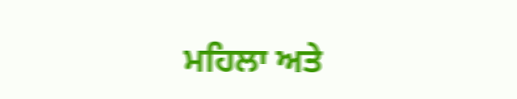ਮਹਿਲਾ ਅਤੇ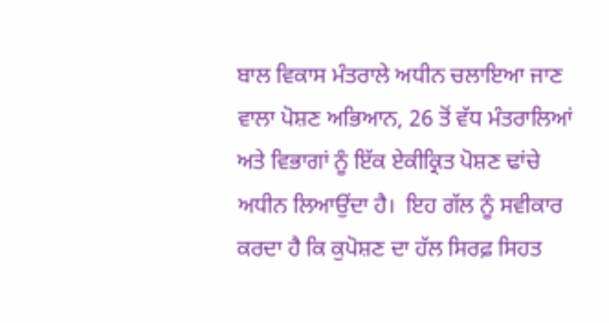ਬਾਲ ਵਿਕਾਸ ਮੰਤਰਾਲੇ ਅਧੀਨ ਚਲਾਇਆ ਜਾਣ ਵਾਲਾ ਪੋਸ਼ਣ ਅਭਿਆਨ, 26 ਤੋਂ ਵੱਧ ਮੰਤਰਾਲਿਆਂ ਅਤੇ ਵਿਭਾਗਾਂ ਨੂੰ ਇੱਕ ਏਕੀਕ੍ਰਿਤ ਪੋਸ਼ਣ ਢਾਂਚੇ ਅਧੀਨ ਲਿਆਉਂਦਾ ਹੈ।  ਇਹ ਗੱਲ ਨੂੰ ਸਵੀਕਾਰ ਕਰਦਾ ਹੈ ਕਿ ਕੁਪੋਸ਼ਣ ਦਾ ਹੱਲ ਸਿਰਫ਼ ਸਿਹਤ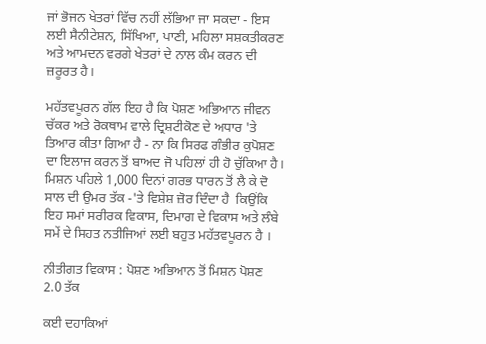ਜਾਂ ਭੋਜਨ ਖੇਤਰਾਂ ਵਿੱਚ ਨਹੀਂ ਲੱਭਿਆ ਜਾ ਸਕਦਾ - ਇਸ ਲਈ ਸੈਨੀਟੇਸ਼ਨ, ਸਿੱਖਿਆ, ਪਾਣੀ, ਮਹਿਲਾ ਸਸ਼ਕਤੀਕਰਣ ਅਤੇ ਆਮਦਨ ਵਰਗੇ ਖੇਤਰਾਂ ਦੇ ਨਾਲ ਕੰਮ ਕਰਨ ਦੀ ਜ਼ਰੂਰਤ ਹੈ।

ਮਹੱਤਵਪੂਰਨ ਗੱਲ ਇਹ ਹੈ ਕਿ ਪੋਸ਼ਣ ਅਭਿਆਨ ਜੀਵਨ ਚੱਕਰ ਅਤੇ ਰੋਕਥਾਮ ਵਾਲੇ ਦ੍ਰਿਸ਼ਟੀਕੋਣ ਦੇ ਅਧਾਰ 'ਤੇ  ਤਿਆਰ ਕੀਤਾ ਗਿਆ ਹੈ - ਨਾ ਕਿ ਸਿਰਫ ਗੰਭੀਰ ਕੁਪੋਸ਼ਣ ਦਾ ਇਲਾਜ ਕਰਨ ਤੋਂ ਬਾਅਦ ਜੋ ਪਹਿਲਾਂ ਹੀ ਹੋ ਚੁੱਕਿਆ ਹੈ। ਮਿਸ਼ਨ ਪਹਿਲੇ 1,000 ਦਿਨਾਂ ਗਰਭ ਧਾਰਨ ਤੋਂ ਲੈ ਕੇ ਦੋ ਸਾਲ ਦੀ ਉਮਰ ਤੱਕ -'ਤੇ ਵਿਸ਼ੇਸ਼ ਜ਼ੋਰ ਦਿੰਦਾ ਹੈ  ਕਿਉਂਕਿ ਇਹ ਸਮਾਂ ਸਰੀਰਕ ਵਿਕਾਸ, ਦਿਮਾਗ ਦੇ ਵਿਕਾਸ ਅਤੇ ਲੰਬੇ ਸਮੇਂ ਦੇ ਸਿਹਤ ਨਤੀਜਿਆਂ ਲਈ ਬਹੁਤ ਮਹੱਤਵਪੂਰਨ ਹੈ ।

ਨੀਤੀਗਤ ਵਿਕਾਸ : ਪੋਸ਼ਣ ਅਭਿਆਨ ਤੋਂ ਮਿਸ਼ਨ ਪੋਸ਼ਣ 2.0 ਤੱਕ

ਕਈ ਦਹਾਕਿਆਂ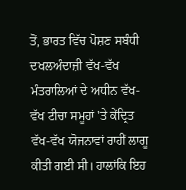ਤੋਂ, ਭਾਰਤ ਵਿੱਚ ਪੋਸ਼ਣ ਸਬੰਧੀ ਦਖਲਅੰਦਾਜ਼ੀ ਵੱਖ-ਵੱਖ ਮੰਤਰਾਲਿਆਂ ਦੇ ਅਧੀਨ ਵੱਖ-ਵੱਖ ਟੀਚਾ ਸਮੂਹਾਂ 'ਤੇ ਕੇਂਦ੍ਰਿਤ ਵੱਖ-ਵੱਖ ਯੋਜਨਾਵਾਂ ਰਾਹੀਂ ਲਾਗੂ ਕੀਤੀ ਗਈ ਸੀ। ਹਾਲਾਂਕਿ ਇਹ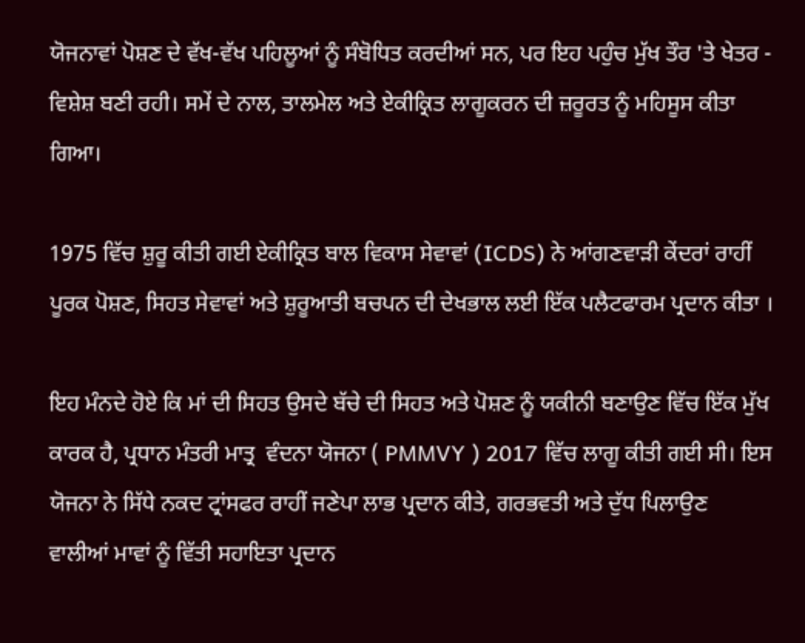ਯੋਜਨਾਵਾਂ ਪੋਸ਼ਣ ਦੇ ਵੱਖ-ਵੱਖ ਪਹਿਲੂਆਂ ਨੂੰ ਸੰਬੋਧਿਤ ਕਰਦੀਆਂ ਸਨ, ਪਰ ਇਹ ਪਹੁੰਚ ਮੁੱਖ ਤੌਰ 'ਤੇ ਖੇਤਰ - ਵਿਸ਼ੇਸ਼ ਬਣੀ ਰਹੀ। ਸਮੇਂ ਦੇ ਨਾਲ, ਤਾਲਮੇਲ ਅਤੇ ਏਕੀਕ੍ਰਿਤ ਲਾਗੂਕਰਨ ਦੀ ਜ਼ਰੂਰਤ ਨੂੰ ਮਹਿਸੂਸ ਕੀਤਾ ਗਿਆ।

1975 ਵਿੱਚ ਸ਼ੁਰੂ ਕੀਤੀ ਗਈ ਏਕੀਕ੍ਰਿਤ ਬਾਲ ਵਿਕਾਸ ਸੇਵਾਵਾਂ (ICDS) ਨੇ ਆਂਗਣਵਾੜੀ ਕੇਂਦਰਾਂ ਰਾਹੀਂ ਪੂਰਕ ਪੋਸ਼ਣ, ਸਿਹਤ ਸੇਵਾਵਾਂ ਅਤੇ ਸ਼ੁਰੂਆਤੀ ਬਚਪਨ ਦੀ ਦੇਖਭਾਲ ਲਈ ਇੱਕ ਪਲੈਟਫਾਰਮ ਪ੍ਰਦਾਨ ਕੀਤਾ ।

ਇਹ ਮੰਨਦੇ ਹੋਏ ਕਿ ਮਾਂ ਦੀ ਸਿਹਤ ਉਸਦੇ ਬੱਚੇ ਦੀ ਸਿਹਤ ਅਤੇ ਪੋਸ਼ਣ ਨੂੰ ਯਕੀਨੀ ਬਣਾਉਣ ਵਿੱਚ ਇੱਕ ਮੁੱਖ ਕਾਰਕ ਹੈ, ਪ੍ਰਧਾਨ ਮੰਤਰੀ ਮਾਤ੍ਰ  ਵੰਦਨਾ ਯੋਜਨਾ ( PMMVY ) 2017 ਵਿੱਚ ਲਾਗੂ ਕੀਤੀ ਗਈ ਸੀ। ਇਸ ਯੋਜਨਾ ਨੇ ਸਿੱਧੇ ਨਕਦ ਟ੍ਰਾਂਸਫਰ ਰਾਹੀਂ ਜਣੇਪਾ ਲਾਭ ਪ੍ਰਦਾਨ ਕੀਤੇ, ਗਰਭਵਤੀ ਅਤੇ ਦੁੱਧ ਪਿਲਾਉਣ  ਵਾਲੀਆਂ ਮਾਵਾਂ ਨੂੰ ਵਿੱਤੀ ਸਹਾਇਤਾ ਪ੍ਰਦਾਨ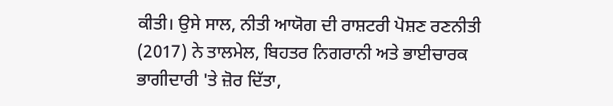ਕੀਤੀ। ਉਸੇ ਸਾਲ, ਨੀਤੀ ਆਯੋਗ ਦੀ ਰਾਸ਼ਟਰੀ ਪੋਸ਼ਣ ਰਣਨੀਤੀ (2017) ਨੇ ਤਾਲਮੇਲ, ਬਿਹਤਰ ਨਿਗਰਾਨੀ ਅਤੇ ਭਾਈਚਾਰਕ ਭਾਗੀਦਾਰੀ 'ਤੇ ਜ਼ੋਰ ਦਿੱਤਾ,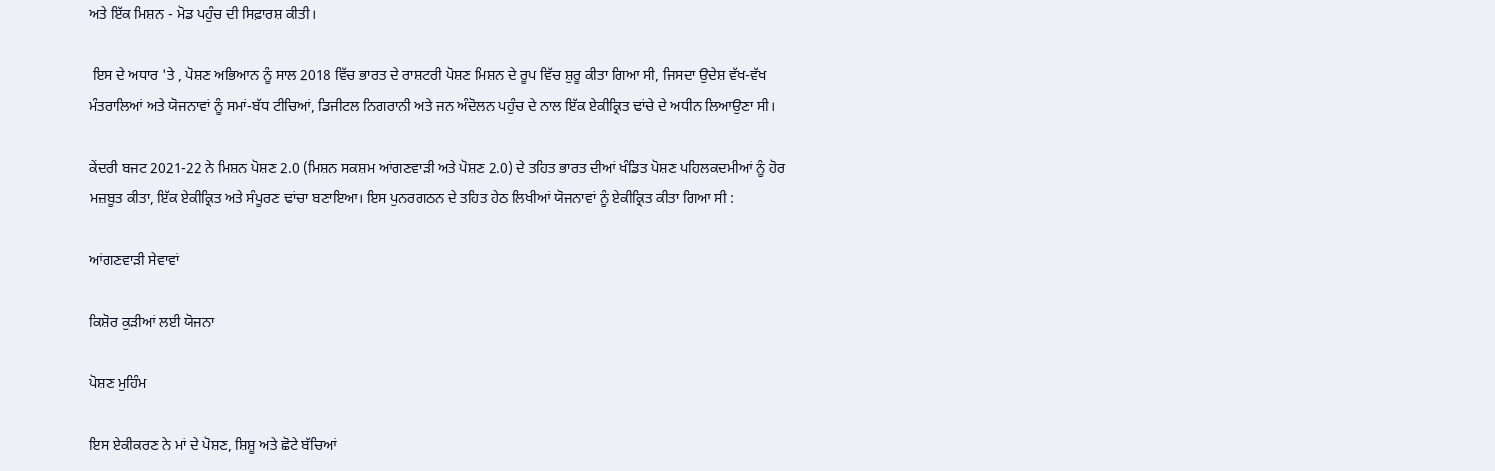ਅਤੇ ਇੱਕ ਮਿਸ਼ਨ - ਮੋਡ ਪਹੁੰਚ ਦੀ ਸਿਫ਼ਾਰਸ਼ ਕੀਤੀ।

 ਇਸ ਦੇ ਅਧਾਰ 'ਤੇ , ਪੋਸ਼ਣ ਅਭਿਆਨ ਨੂੰ ਸਾਲ 2018 ਵਿੱਚ ਭਾਰਤ ਦੇ ਰਾਸ਼ਟਰੀ ਪੋਸ਼ਣ ਮਿਸ਼ਨ ਦੇ ਰੂਪ ਵਿੱਚ ਸ਼ੁਰੂ ਕੀਤਾ ਗਿਆ ਸੀ, ਜਿਸਦਾ ਉਦੇਸ਼ ਵੱਖ-ਵੱਖ ਮੰਤਰਾਲਿਆਂ ਅਤੇ ਯੋਜਨਾਵਾਂ ਨੂੰ ਸਮਾਂ-ਬੱਧ ਟੀਚਿਆਂ, ਡਿਜੀਟਲ ਨਿਗਰਾਨੀ ਅਤੇ ਜਨ ਅੰਦੋਲਨ ਪਹੁੰਚ ਦੇ ਨਾਲ ਇੱਕ ਏਕੀਕ੍ਰਿਤ ਢਾਂਚੇ ਦੇ ਅਧੀਨ ਲਿਆਉਣਾ ਸੀ।

ਕੇਂਦਰੀ ਬਜਟ 2021-22 ਨੇ ਮਿਸ਼ਨ ਪੋਸ਼ਣ 2.0 (ਮਿਸ਼ਨ ਸਕਸ਼ਮ ਆਂਗਣਵਾੜੀ ਅਤੇ ਪੋਸ਼ਣ 2.0) ਦੇ ਤਹਿਤ ਭਾਰਤ ਦੀਆਂ ਖੰਡਿਤ ਪੋਸ਼ਣ ਪਹਿਲਕਦਮੀਆਂ ਨੂੰ ਹੋਰ ਮਜ਼ਬੂਤ ਕੀਤਾ, ਇੱਕ ਏਕੀਕ੍ਰਿਤ ਅਤੇ ਸੰਪੂਰਣ ਢਾਂਚਾ ਬਣਾਇਆ। ਇਸ ਪੁਨਰਗਠਨ ਦੇ ਤਹਿਤ ਹੇਠ ਲਿਖੀਆਂ ਯੋਜਨਾਵਾਂ ਨੂੰ ਏਕੀਕ੍ਰਿਤ ਕੀਤਾ ਗਿਆ ਸੀ :

ਆਂਗਣਵਾੜੀ ਸੇਵਾਵਾਂ

ਕਿਸ਼ੋਰ ਕੁੜੀਆਂ ਲਈ ਯੋਜਨਾ

ਪੋਸ਼ਣ ਮੁਹਿੰਮ

ਇਸ ਏਕੀਕਰਣ ਨੇ ਮਾਂ ਦੇ ਪੋਸ਼ਣ, ਸ਼ਿਸ਼ੂ ਅਤੇ ਛੋਟੇ ਬੱਚਿਆਂ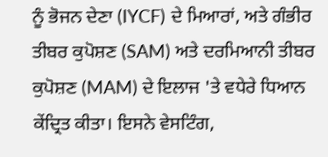ਨੂੰ ਭੋਜਨ ਦੇਣਾ (IYCF) ਦੇ ਮਿਆਰਾਂ, ਅਤੇ ਗੰਭੀਰ ਤੀਬਰ ਕੁਪੋਸ਼ਣ (SAM) ਅਤੇ ਦਰਮਿਆਨੀ ਤੀਬਰ ਕੁਪੋਸ਼ਣ (MAM) ਦੇ ਇਲਾਜ 'ਤੇ ਵਧੇਰੇ ਧਿਆਨ ਕੇਂਦ੍ਰਿਤ ਕੀਤਾ। ਇਸਨੇ ਵੇਸਟਿੰਗ,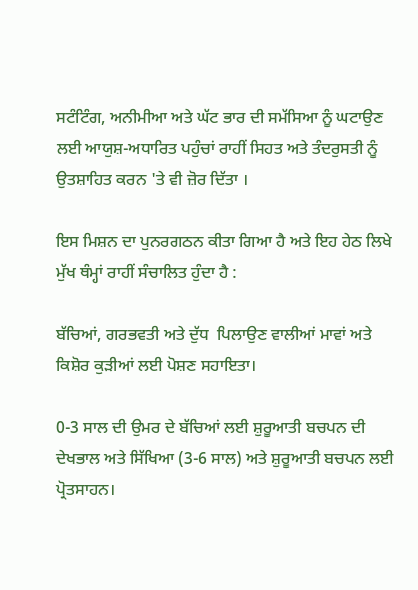ਸਟੰਟਿੰਗ, ਅਨੀਮੀਆ ਅਤੇ ਘੱਟ ਭਾਰ ਦੀ ਸਮੱਸਿਆ ਨੂੰ ਘਟਾਉਣ ਲਈ ਆਯੁਸ਼-ਅਧਾਰਿਤ ਪਹੁੰਚਾਂ ਰਾਹੀਂ ਸਿਹਤ ਅਤੇ ਤੰਦਰੁਸਤੀ ਨੂੰ ਉਤਸ਼ਾਹਿਤ ਕਰਨ 'ਤੇ ਵੀ ਜ਼ੋਰ ਦਿੱਤਾ ।

ਇਸ ਮਿਸ਼ਨ ਦਾ ਪੁਨਰਗਠਨ ਕੀਤਾ ਗਿਆ ਹੈ ਅਤੇ ਇਹ ਹੇਠ ਲਿਖੇ ਮੁੱਖ ਥੰਮ੍ਹਾਂ ਰਾਹੀਂ ਸੰਚਾਲਿਤ ਹੁੰਦਾ ਹੈ :

ਬੱਚਿਆਂ, ਗਰਭਵਤੀ ਅਤੇ ਦੁੱਧ  ਪਿਲਾਉਣ ਵਾਲੀਆਂ ਮਾਵਾਂ ਅਤੇ ਕਿਸ਼ੋਰ ਕੁੜੀਆਂ ਲਈ ਪੋਸ਼ਣ ਸਹਾਇਤਾ।

0-3 ਸਾਲ ਦੀ ਉਮਰ ਦੇ ਬੱਚਿਆਂ ਲਈ ਸ਼ੁਰੂਆਤੀ ਬਚਪਨ ਦੀ ਦੇਖਭਾਲ ਅਤੇ ਸਿੱਖਿਆ (3-6 ਸਾਲ) ਅਤੇ ਸ਼ੁਰੂਆਤੀ ਬਚਪਨ ਲਈ ਪ੍ਰੋਤਸਾਹਨ।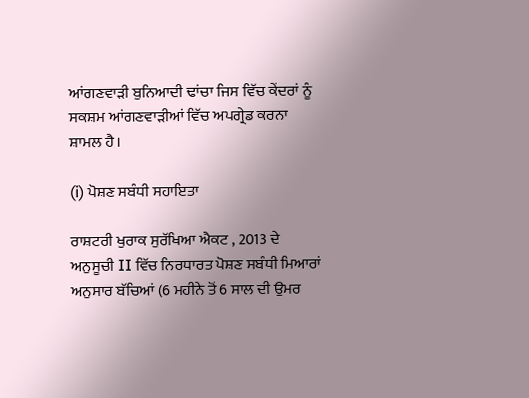ਆਂਗਣਵਾੜੀ ਬੁਨਿਆਦੀ ਢਾਂਚਾ ਜਿਸ ਵਿੱਚ ਕੇਂਦਰਾਂ ਨੂੰ ਸਕਸ਼ਮ ਆਂਗਣਵਾੜੀਆਂ ਵਿੱਚ ਅਪਗ੍ਰੇਡ ਕਰਨਾ ਸ਼ਾਮਲ ਹੈ।

(i) ਪੋਸ਼ਣ ਸਬੰਧੀ ਸਹਾਇਤਾ

ਰਾਸ਼ਟਰੀ ਖੁਰਾਕ ਸੁਰੱਖਿਆ ਐਕਟ , 2013 ਦੇ ਅਨੁਸੂਚੀ II ਵਿੱਚ ਨਿਰਧਾਰਤ ਪੋਸ਼ਣ ਸਬੰਧੀ ਮਿਆਰਾਂ ਅਨੁਸਾਰ ਬੱਚਿਆਂ (6 ਮਹੀਨੇ ਤੋਂ 6 ਸਾਲ ਦੀ ਉਮਰ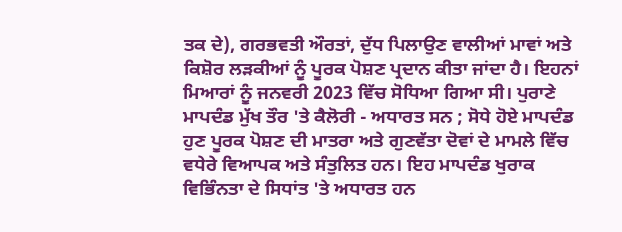ਤਕ ਦੇ), ਗਰਭਵਤੀ ਔਰਤਾਂ, ਦੁੱਧ ਪਿਲਾਉਣ ਵਾਲੀਆਂ ਮਾਵਾਂ ਅਤੇ ਕਿਸ਼ੋਰ ਲੜਕੀਆਂ ਨੂੰ ਪੂਰਕ ਪੋਸ਼ਣ ਪ੍ਰਦਾਨ ਕੀਤਾ ਜਾਂਦਾ ਹੈ। ਇਹਨਾਂ ਮਿਆਰਾਂ ਨੂੰ ਜਨਵਰੀ 2023 ਵਿੱਚ ਸੋਧਿਆ ਗਿਆ ਸੀ। ਪੁਰਾਣੇ ਮਾਪਦੰਡ ਮੁੱਖ ਤੌਰ 'ਤੇ ਕੈਲੋਰੀ - ਅਧਾਰਤ ਸਨ ; ਸੋਧੇ ਹੋਏ ਮਾਪਦੰਡ ਹੁਣ ਪੂਰਕ ਪੋਸ਼ਣ ਦੀ ਮਾਤਰਾ ਅਤੇ ਗੁਣਵੱਤਾ ਦੋਵਾਂ ਦੇ ਮਾਮਲੇ ਵਿੱਚ ਵਧੇਰੇ ਵਿਆਪਕ ਅਤੇ ਸੰਤੁਲਿਤ ਹਨ। ਇਹ ਮਾਪਦੰਡ ਖੁਰਾਕ ਵਿਭਿੰਨਤਾ ਦੇ ਸਿਧਾਂਤ 'ਤੇ ਅਧਾਰਤ ਹਨ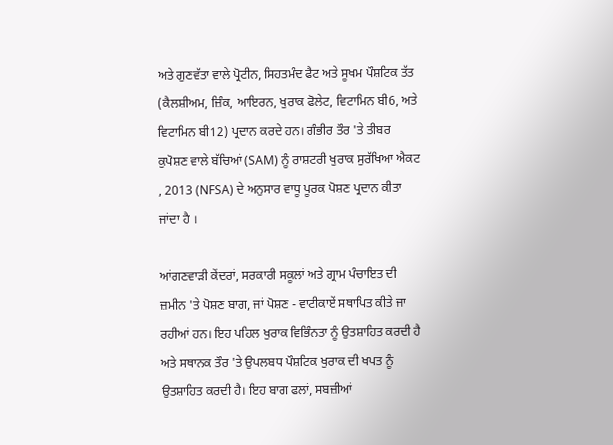ਅਤੇ ਗੁਣਵੱਤਾ ਵਾਲੇ ਪ੍ਰੋਟੀਨ, ਸਿਹਤਮੰਦ ਫੈਟ ਅਤੇ ਸੂਖਮ ਪੌਸ਼ਟਿਕ ਤੱਤ (ਕੈਲਸ਼ੀਅਮ, ਜ਼ਿੰਕ, ਆਇਰਨ, ਖੁਰਾਕ ਫੋਲੇਟ, ਵਿਟਾਮਿਨ ਬੀ6, ਅਤੇ ਵਿਟਾਮਿਨ ਬੀ12) ਪ੍ਰਦਾਨ ਕਰਦੇ ਹਨ। ਗੰਭੀਰ ਤੌਰ 'ਤੇ ਤੀਬਰ ਕੁਪੋਸ਼ਣ ਵਾਲੇ ਬੱਚਿਆਂ (SAM) ਨੂੰ ਰਾਸ਼ਟਰੀ ਖੁਰਾਕ ਸੁਰੱਖਿਆ ਐਕਟ , 2013 (NFSA) ਦੇ ਅਨੁਸਾਰ ਵਾਧੂ ਪੂਰਕ ਪੋਸ਼ਣ ਪ੍ਰਦਾਨ ਕੀਤਾ ਜਾਂਦਾ ਹੈ ।

ਆਂਗਣਵਾੜੀ ਕੇਂਦਰਾਂ, ਸਰਕਾਰੀ ਸਕੂਲਾਂ ਅਤੇ ਗ੍ਰਾਮ ਪੰਚਾਇਤ ਦੀ ਜ਼ਮੀਨ 'ਤੇ ਪੋਸ਼ਣ ਬਾਗ, ਜਾਂ ਪੋਸ਼ਣ - ਵਾਟੀਕਾਏਂ ਸਥਾਪਿਤ ਕੀਤੇ ਜਾ ਰਹੀਆਂ ਹਨ। ਇਹ ਪਹਿਲ ਖੁਰਾਕ ਵਿਭਿੰਨਤਾ ਨੂੰ ਉਤਸ਼ਾਹਿਤ ਕਰਦੀ ਹੈ ਅਤੇ ਸਥਾਨਕ ਤੌਰ 'ਤੇ ਉਪਲਬਧ ਪੌਸ਼ਟਿਕ ਖੁਰਾਕ ਦੀ ਖਪਤ ਨੂੰ ਉਤਸ਼ਾਹਿਤ ਕਰਦੀ ਹੈ। ਇਹ ਬਾਗ ਫਲਾਂ, ਸਬਜ਼ੀਆਂ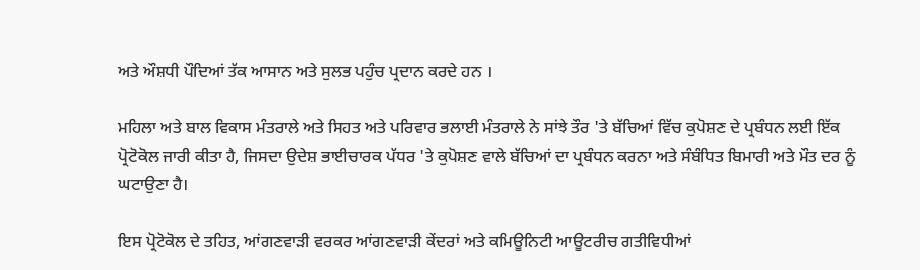ਅਤੇ ਔਸ਼ਧੀ ਪੌਦਿਆਂ ਤੱਕ ਆਸਾਨ ਅਤੇ ਸੁਲਭ ਪਹੁੰਚ ਪ੍ਰਦਾਨ ਕਰਦੇ ਹਨ ।

ਮਹਿਲਾ ਅਤੇ ਬਾਲ ਵਿਕਾਸ ਮੰਤਰਾਲੇ ਅਤੇ ਸਿਹਤ ਅਤੇ ਪਰਿਵਾਰ ਭਲਾਈ ਮੰਤਰਾਲੇ ਨੇ ਸਾਂਝੇ ਤੌਰ 'ਤੇ ਬੱਚਿਆਂ ਵਿੱਚ ਕੁਪੋਸ਼ਣ ਦੇ ਪ੍ਰਬੰਧਨ ਲਈ ਇੱਕ ਪ੍ਰੋਟੋਕੋਲ ਜਾਰੀ ਕੀਤਾ ਹੈ, ਜਿਸਦਾ ਉਦੇਸ਼ ਭਾਈਚਾਰਕ ਪੱਧਰ 'ਤੇ ਕੁਪੋਸ਼ਣ ਵਾਲੇ ਬੱਚਿਆਂ ਦਾ ਪ੍ਰਬੰਧਨ ਕਰਨਾ ਅਤੇ ਸੰਬੰਧਿਤ ਬਿਮਾਰੀ ਅਤੇ ਮੌਤ ਦਰ ਨੂੰ ਘਟਾਉਣਾ ਹੈ।

ਇਸ ਪ੍ਰੋਟੋਕੋਲ ਦੇ ਤਹਿਤ, ਆਂਗਣਵਾੜੀ ਵਰਕਰ ਆਂਗਣਵਾੜੀ ਕੇਂਦਰਾਂ ਅਤੇ ਕਮਿਊਨਿਟੀ ਆਊਟਰੀਚ ਗਤੀਵਿਧੀਆਂ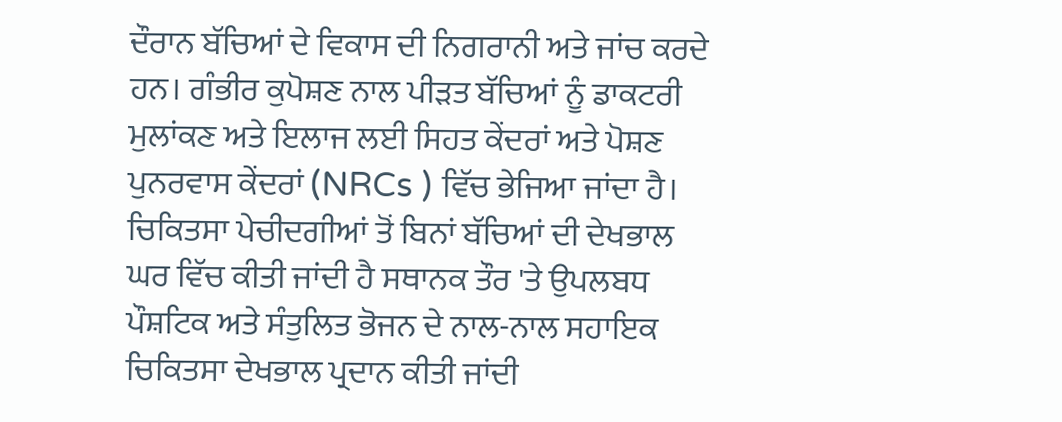ਦੌਰਾਨ ਬੱਚਿਆਂ ਦੇ ਵਿਕਾਸ ਦੀ ਨਿਗਰਾਨੀ ਅਤੇ ਜਾਂਚ ਕਰਦੇ ਹਨ। ਗੰਭੀਰ ਕੁਪੋਸ਼ਣ ਨਾਲ ਪੀੜਤ ਬੱਚਿਆਂ ਨੂੰ ਡਾਕਟਰੀ ਮੁਲਾਂਕਣ ਅਤੇ ਇਲਾਜ ਲਈ ਸਿਹਤ ਕੇਂਦਰਾਂ ਅਤੇ ਪੋਸ਼ਣ ਪੁਨਰਵਾਸ ਕੇਂਦਰਾਂ (NRCs ) ਵਿੱਚ ਭੇਜਿਆ ਜਾਂਦਾ ਹੈ। ਚਿਕਿਤਸਾ ਪੇਚੀਦਗੀਆਂ ਤੋਂ ਬਿਨਾਂ ਬੱਚਿਆਂ ਦੀ ਦੇਖਭਾਲ ਘਰ ਵਿੱਚ ਕੀਤੀ ਜਾਂਦੀ ਹੈ ਸਥਾਨਕ ਤੌਰ 'ਤੇ ਉਪਲਬਧ ਪੌਸ਼ਟਿਕ ਅਤੇ ਸੰਤੁਲਿਤ ਭੋਜਨ ਦੇ ਨਾਲ-ਨਾਲ ਸਹਾਇਕ ਚਿਕਿਤਸਾ ਦੇਖਭਾਲ ਪ੍ਰਦਾਨ ਕੀਤੀ ਜਾਂਦੀ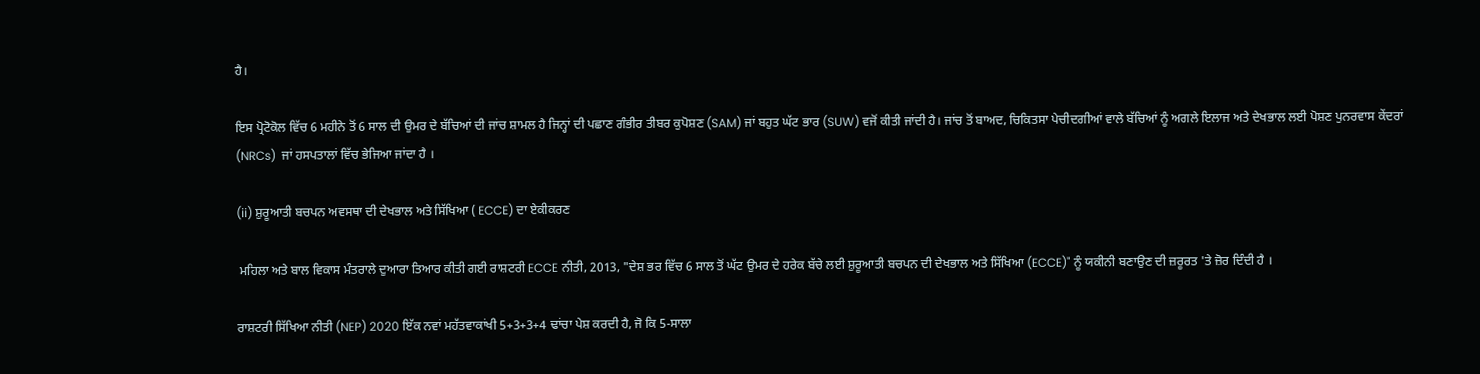ਹੈ।

ਇਸ ਪ੍ਰੋਟੋਕੋਲ ਵਿੱਚ 6 ਮਹੀਨੇ ਤੋਂ 6 ਸਾਲ ਦੀ ਉਮਰ ਦੇ ਬੱਚਿਆਂ ਦੀ ਜਾਂਚ ਸ਼ਾਮਲ ਹੈ ਜਿਨ੍ਹਾਂ ਦੀ ਪਛਾਣ ਗੰਭੀਰ ਤੀਬਰ ਕੁਪੋਸ਼ਣ (SAM) ਜਾਂ ਬਹੁਤ ਘੱਟ ਭਾਰ (SUW) ਵਜੋਂ ਕੀਤੀ ਜਾਂਦੀ ਹੈ। ਜਾਂਚ ਤੋਂ ਬਾਅਦ, ਚਿਕਿਤਸਾ ਪੇਚੀਦਗੀਆਂ ਵਾਲੇ ਬੱਚਿਆਂ ਨੂੰ ਅਗਲੇ ਇਲਾਜ ਅਤੇ ਦੇਖਭਾਲ ਲਈ ਪੋਸ਼ਣ ਪੁਨਰਵਾਸ ਕੇਂਦਰਾਂ (NRCs)  ਜਾਂ ਹਸਪਤਾਲਾਂ ਵਿੱਚ ਭੇਜਿਆ ਜਾਂਦਾ ਹੈ ।

(ii) ਸ਼ੁਰੂਆਤੀ ਬਚਪਨ ਅਵਸਥਾ ਦੀ ਦੇਖਭਾਲ ਅਤੇ ਸਿੱਖਿਆ ( ECCE) ਦਾ ਏਕੀਕਰਣ

 ਮਹਿਲਾ ਅਤੇ ਬਾਲ ਵਿਕਾਸ ਮੰਤਰਾਲੇ ਦੁਆਰਾ ਤਿਆਰ ਕੀਤੀ ਗਈ ਰਾਸ਼ਟਰੀ ECCE ਨੀਤੀ, 2013, "ਦੇਸ਼ ਭਰ ਵਿੱਚ 6 ਸਾਲ ਤੋਂ ਘੱਟ ਉਮਰ ਦੇ ਹਰੇਕ ਬੱਚੇ ਲਈ ਸ਼ੁਰੂਆਤੀ ਬਚਪਨ ਦੀ ਦੇਖਭਾਲ ਅਤੇ ਸਿੱਖਿਆ (ECCE)" ਨੂੰ ਯਕੀਨੀ ਬਣਾਉਣ ਦੀ ਜ਼ਰੂਰਤ 'ਤੇ ਜ਼ੋਰ ਦਿੰਦੀ ਹੈ ।

ਰਾਸ਼ਟਰੀ ਸਿੱਖਿਆ ਨੀਤੀ (NEP) 2020 ਇੱਕ ਨਵਾਂ ਮਹੱਤਵਾਕਾਂਖੀ 5+3+3+4 ਢਾਂਚਾ ਪੇਸ਼ ਕਰਦੀ ਹੈ, ਜੋ ਕਿ 5-ਸਾਲਾ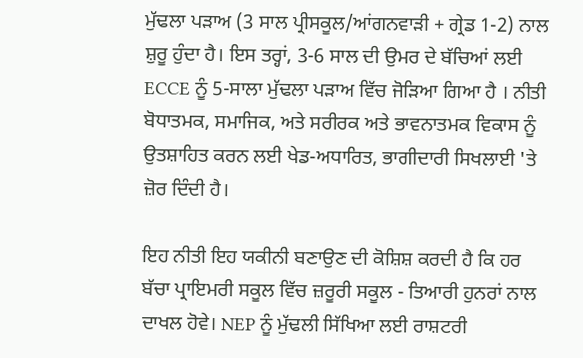ਮੁੱਢਲਾ ਪੜਾਅ (3 ਸਾਲ ਪ੍ਰੀਸਕੂਲ/ਆਂਗਨਵਾੜੀ + ਗ੍ਰੇਡ 1-2) ਨਾਲ ਸ਼ੁਰੂ ਹੁੰਦਾ ਹੈ। ਇਸ ਤਰ੍ਹਾਂ, 3-6 ਸਾਲ ਦੀ ਉਮਰ ਦੇ ਬੱਚਿਆਂ ਲਈ ECCE ਨੂੰ 5-ਸਾਲਾ ਮੁੱਢਲਾ ਪੜਾਅ ਵਿੱਚ ਜੋੜਿਆ ਗਿਆ ਹੈ । ਨੀਤੀ ਬੋਧਾਤਮਕ, ਸਮਾਜਿਕ, ਅਤੇ ਸਰੀਰਕ ਅਤੇ ਭਾਵਨਾਤਮਕ ਵਿਕਾਸ ਨੂੰ ਉਤਸ਼ਾਹਿਤ ਕਰਨ ਲਈ ਖੇਡ-ਅਧਾਰਿਤ, ਭਾਗੀਦਾਰੀ ਸਿਖਲਾਈ 'ਤੇ ਜ਼ੋਰ ਦਿੰਦੀ ਹੈ।

ਇਹ ਨੀਤੀ ਇਹ ਯਕੀਨੀ ਬਣਾਉਣ ਦੀ ਕੋਸ਼ਿਸ਼ ਕਰਦੀ ਹੈ ਕਿ ਹਰ ਬੱਚਾ ਪ੍ਰਾਇਮਰੀ ਸਕੂਲ ਵਿੱਚ ਜ਼ਰੂਰੀ ਸਕੂਲ - ਤਿਆਰੀ ਹੁਨਰਾਂ ਨਾਲ ਦਾਖਲ ਹੋਵੇ। NEP ਨੂੰ ਮੁੱਢਲੀ ਸਿੱਖਿਆ ਲਈ ਰਾਸ਼ਟਰੀ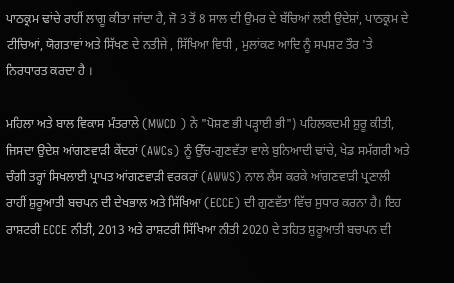ਪਾਠਕ੍ਰਮ ਢਾਂਚੇ ਰਾਹੀਂ ਲਾਗੂ ਕੀਤਾ ਜਾਂਦਾ ਹੈ, ਜੋ 3 ਤੋਂ 8 ਸਾਲ ਦੀ ਉਮਰ ਦੇ ਬੱਚਿਆਂ ਲਈ ਉਦੇਸ਼ਾਂ, ਪਾਠਕ੍ਰਮ ਦੇ ਟੀਚਿਆਂ, ਯੋਗਤਾਵਾਂ ਅਤੇ ਸਿੱਖਣ ਦੇ ਨਤੀਜੇ , ਸਿੱਖਿਆ ਵਿਧੀ , ਮੁਲਾਂਕਣ ਆਦਿ ਨੂੰ ਸਪਸ਼ਟ ਤੌਰ 'ਤੇ ਨਿਰਧਾਰਤ ਕਰਦਾ ਹੈ ।

ਮਹਿਲਾ ਅਤੇ ਬਾਲ ਵਿਕਾਸ ਮੰਤਰਾਲੇ (MWCD ) ਨੇ "ਪੋਸ਼ਣ ਭੀ ਪੜ੍ਹਾਈ ਭੀ") ਪਹਿਲਕਦਮੀ ਸ਼ੁਰੂ ਕੀਤੀ, ਜਿਸਦਾ ਉਦੇਸ਼ ਆਂਗਣਵਾੜੀ ਕੇਂਦਰਾਂ (AWCs) ਨੂੰ ਉੱਚ-ਗੁਣਵੱਤਾ ਵਾਲੇ ਬੁਨਿਆਦੀ ਢਾਂਚੇ, ਖੇਡ ਸਮੱਗਰੀ ਅਤੇ ਚੰਗੀ ਤਰ੍ਹਾਂ ਸਿਖਲਾਈ ਪ੍ਰਾਪਤ ਆਂਗਣਵਾੜੀ ਵਰਕਰਾਂ (AWWS) ਨਾਲ ਲੈਸ ਕਰਕੇ ਆਂਗਣਵਾੜੀ ਪ੍ਰਣਾਲੀ ਰਾਹੀਂ ਸ਼ੁਰੂਆਤੀ ਬਚਪਨ ਦੀ ਦੇਖਭਾਲ ਅਤੇ ਸਿੱਖਿਆ (ECCE) ਦੀ ਗੁਣਵੱਤਾ ਵਿੱਚ ਸੁਧਾਰ ਕਰਨਾ ਹੈ। ਇਹ ਰਾਸ਼ਟਰੀ ECCE ਨੀਤੀ, 2013 ਅਤੇ ਰਾਸ਼ਟਰੀ ਸਿੱਖਿਆ ਨੀਤੀ 2020 ਦੇ ਤਹਿਤ ਸ਼ੁਰੂਆਤੀ ਬਚਪਨ ਦੀ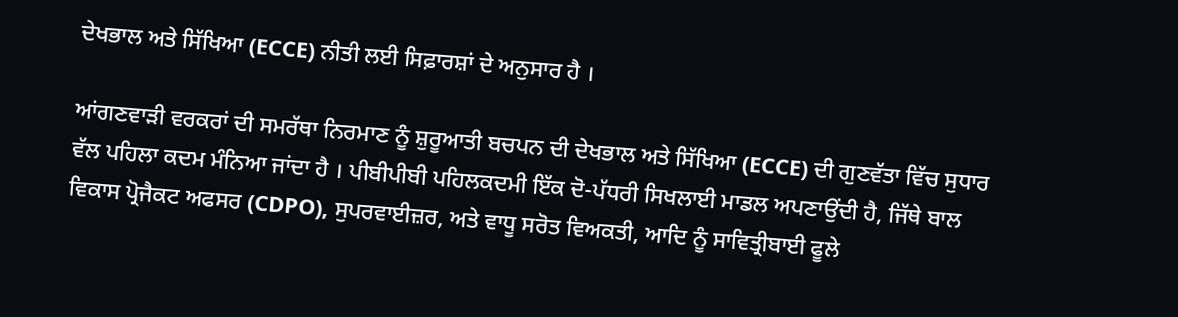ਦੇਖਭਾਲ ਅਤੇ ਸਿੱਖਿਆ (ECCE) ਨੀਤੀ ਲਈ ਸਿਫ਼ਾਰਸ਼ਾਂ ਦੇ ਅਨੁਸਾਰ ਹੈ ।

ਆਂਗਣਵਾੜੀ ਵਰਕਰਾਂ ਦੀ ਸਮਰੱਥਾ ਨਿਰਮਾਣ ਨੂੰ ਸ਼ੁਰੂਆਤੀ ਬਚਪਨ ਦੀ ਦੇਖਭਾਲ ਅਤੇ ਸਿੱਖਿਆ (ECCE) ਦੀ ਗੁਣਵੱਤਾ ਵਿੱਚ ਸੁਧਾਰ ਵੱਲ ਪਹਿਲਾ ਕਦਮ ਮੰਨਿਆ ਜਾਂਦਾ ਹੈ । ਪੀਬੀਪੀਬੀ ਪਹਿਲਕਦਮੀ ਇੱਕ ਦੋ-ਪੱਧਰੀ ਸਿਖਲਾਈ ਮਾਡਲ ਅਪਣਾਉਂਦੀ ਹੈ, ਜਿੱਥੇ ਬਾਲ ਵਿਕਾਸ ਪ੍ਰੋਜੈਕਟ ਅਫਸਰ (CDPO), ਸੁਪਰਵਾਈਜ਼ਰ, ਅਤੇ ਵਾਧੂ ਸਰੋਤ ਵਿਅਕਤੀ, ਆਦਿ ਨੂੰ ਸਾਵਿਤ੍ਰੀਬਾਈ ਫੂਲੇ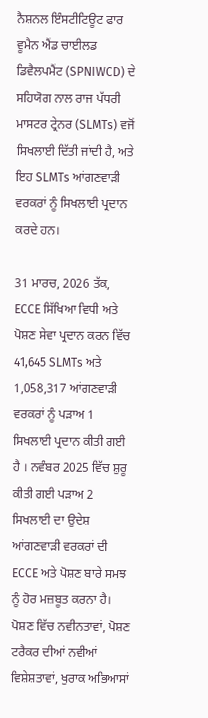ਨੈਸ਼ਨਲ ਇੰਸਟੀਟਿਊਟ ਫਾਰ ਵੂਮੈਨ ਐਂਡ ਚਾਈਲਡ ਡਿਵੈਲਪਮੈਂਟ (SPNIWCD) ਦੇ ਸਹਿਯੋਗ ਨਾਲ ਰਾਜ ਪੱਧਰੀ ਮਾਸਟਰ ਟ੍ਰੇਨਰ (SLMTs) ਵਜੋਂ ਸਿਖਲਾਈ ਦਿੱਤੀ ਜਾਂਦੀ ਹੈ, ਅਤੇ ਇਹ SLMTs ਆਂਗਣਵਾੜੀ ਵਰਕਰਾਂ ਨੂੰ ਸਿਖਲਾਈ ਪ੍ਰਦਾਨ ਕਰਦੇ ਹਨ।

31 ਮਾਰਚ, 2026 ਤੱਕ, ECCE ਸਿੱਖਿਆ ਵਿਧੀ ਅਤੇ ਪੋਸ਼ਣ ਸੇਵਾ ਪ੍ਰਦਾਨ ਕਰਨ ਵਿੱਚ 41,645 SLMTs ਅਤੇ 1,058,317 ਆਂਗਣਵਾੜੀ ਵਰਕਰਾਂ ਨੂੰ ਪੜਾਅ 1 ਸਿਖਲਾਈ ਪ੍ਰਦਾਨ ਕੀਤੀ ਗਈ ਹੈ । ਨਵੰਬਰ 2025 ਵਿੱਚ ਸ਼ੁਰੂ ਕੀਤੀ ਗਈ ਪੜਾਅ 2 ਸਿਖਲਾਈ ਦਾ ਉਦੇਸ਼ ਆਂਗਣਵਾੜੀ ਵਰਕਰਾਂ ਦੀ ECCE ਅਤੇ ਪੋਸ਼ਣ ਬਾਰੇ ਸਮਝ ਨੂੰ ਹੋਰ ਮਜ਼ਬੂਤ ਕਰਨਾ ਹੈ। ਪੋਸ਼ਣ ਵਿੱਚ ਨਵੀਨਤਾਵਾਂ, ਪੋਸ਼ਣ ਟਰੈਕਰ ਦੀਆਂ ਨਵੀਆਂ ਵਿਸ਼ੇਸ਼ਤਾਵਾਂ, ਖੁਰਾਕ ਅਭਿਆਸਾਂ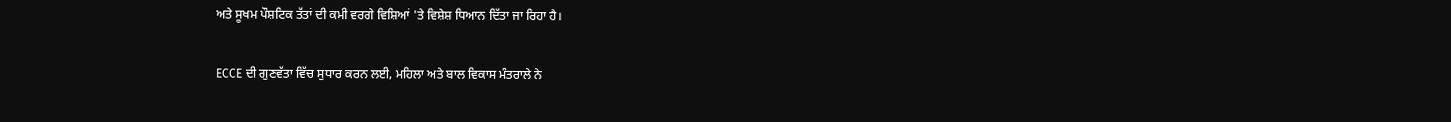ਅਤੇ ਸੂਖਮ ਪੌਸ਼ਟਿਕ ਤੱਤਾਂ ਦੀ ਕਮੀ ਵਰਗੇ ਵਿਸ਼ਿਆਂ 'ਤੇ ਵਿਸ਼ੇਸ਼ ਧਿਆਨ ਦਿੱਤਾ ਜਾ ਰਿਹਾ ਹੈ।

ECCE ਦੀ ਗੁਣਵੱਤਾ ਵਿੱਚ ਸੁਧਾਰ ਕਰਨ ਲਈ, ਮਹਿਲਾ ਅਤੇ ਬਾਲ ਵਿਕਾਸ ਮੰਤਰਾਲੇ ਨੇ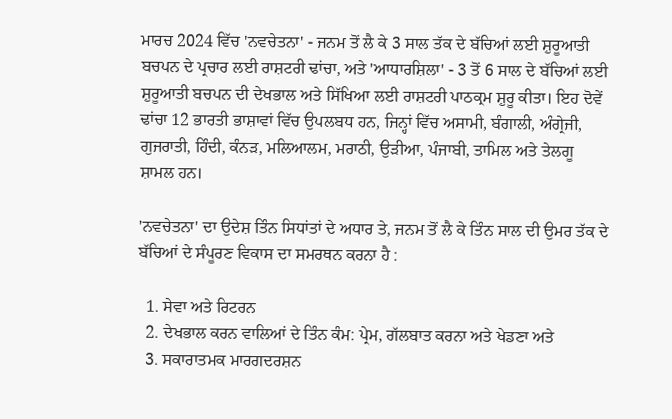ਮਾਰਚ 2024 ਵਿੱਚ 'ਨਵਚੇਤਨਾ' - ਜਨਮ ਤੋਂ ਲੈ ਕੇ 3 ਸਾਲ ਤੱਕ ਦੇ ਬੱਚਿਆਂ ਲਈ ਸ਼ੁਰੂਆਤੀ ਬਚਪਨ ਦੇ ਪ੍ਰਚਾਰ ਲਈ ਰਾਸ਼ਟਰੀ ਢਾਂਚਾ, ਅਤੇ 'ਆਧਾਰਸ਼ਿਲਾ' - 3 ਤੋਂ 6 ਸਾਲ ਦੇ ਬੱਚਿਆਂ ਲਈ ਸ਼ੁਰੂਆਤੀ ਬਚਪਨ ਦੀ ਦੇਖਭਾਲ ਅਤੇ ਸਿੱਖਿਆ ਲਈ ਰਾਸ਼ਟਰੀ ਪਾਠਕ੍ਰਮ ਸ਼ੁਰੂ ਕੀਤਾ। ਇਹ ਦੋਵੇਂ ਢਾਂਚਾ 12 ਭਾਰਤੀ ਭਾਸ਼ਾਵਾਂ ਵਿੱਚ ਉਪਲਬਧ ਹਨ, ਜਿਨ੍ਹਾਂ ਵਿੱਚ ਅਸਾਮੀ, ਬੰਗਾਲੀ, ਅੰਗ੍ਰੇਜੀ, ਗੁਜਰਾਤੀ, ਹਿੰਦੀ, ਕੰਨੜ, ਮਲਿਆਲਮ, ਮਰਾਠੀ, ਉੜੀਆ, ਪੰਜਾਬੀ, ਤਾਮਿਲ ਅਤੇ ਤੇਲਗੂ ਸ਼ਾਮਲ ਹਨ।

'ਨਵਚੇਤਨਾ' ਦਾ ਉਦੇਸ਼ ਤਿੰਨ ਸਿਧਾਂਤਾਂ ਦੇ ਅਧਾਰ ਤੇ, ਜਨਮ ਤੋਂ ਲੈ ਕੇ ਤਿੰਨ ਸਾਲ ਦੀ ਉਮਰ ਤੱਕ ਦੇ ਬੱਚਿਆਂ ਦੇ ਸੰਪੂਰਣ ਵਿਕਾਸ ਦਾ ਸਮਰਥਨ ਕਰਨਾ ਹੈ :

  1. ਸੇਵਾ ਅਤੇ ਰਿਟਰਨ
  2. ਦੇਖਭਾਲ ਕਰਨ ਵਾਲਿਆਂ ਦੇ ਤਿੰਨ ਕੰਮ: ਪ੍ਰੇਮ, ਗੱਲਬਾਤ ਕਰਨਾ ਅਤੇ ਖੇਡਣਾ ਅਤੇ
  3. ਸਕਾਰਾਤਮਕ ਮਾਰਗਦਰਸ਼ਨ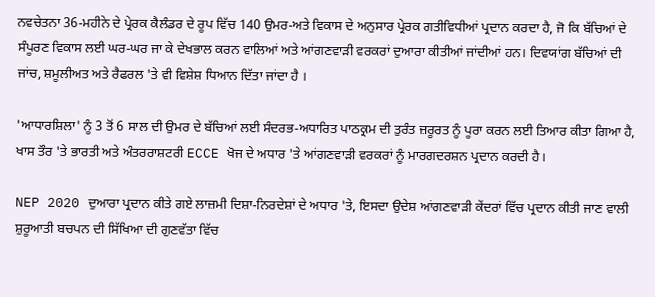ਨਵਚੇਤਨਾ 36-ਮਹੀਨੇ ਦੇ ਪ੍ਰੇਰਕ ਕੈਲੰਡਰ ਦੇ ਰੂਪ ਵਿੱਚ 140 ਉਮਰ-ਅਤੇ ਵਿਕਾਸ ਦੇ ਅਨੁਸਾਰ ਪ੍ਰੇਰਕ ਗਤੀਵਿਧੀਆਂ ਪ੍ਰਦਾਨ ਕਰਦਾ ਹੈ, ਜੋ ਕਿ ਬੱਚਿਆਂ ਦੇ ਸੰਪੂਰਣ ਵਿਕਾਸ ਲਈ ਘਰ-ਘਰ ਜਾ ਕੇ ਦੇਖਭਾਲ ਕਰਨ ਵਾਲਿਆਂ ਅਤੇ ਆਂਗਣਵਾੜੀ ਵਰਕਰਾਂ ਦੁਆਰਾ ਕੀਤੀਆਂ ਜਾਂਦੀਆਂ ਹਨ। ਦਿਵਯਾਂਗ ਬੱਚਿਆਂ ਦੀ ਜਾਂਚ, ਸ਼ਮੂਲੀਅਤ ਅਤੇ ਰੈਫਰਲ 'ਤੇ ਵੀ ਵਿਸ਼ੇਸ਼ ਧਿਆਨ ਦਿੱਤਾ ਜਾਂਦਾ ਹੈ ।

'ਆਧਾਰਸ਼ਿਲਾ' ਨੂੰ 3 ਤੋਂ 6 ਸਾਲ ਦੀ ਉਮਰ ਦੇ ਬੱਚਿਆਂ ਲਈ ਸੰਦਰਭ-ਅਧਾਰਿਤ ਪਾਠਕ੍ਰਮ ਦੀ ਤੁਰੰਤ ਜ਼ਰੂਰਤ ਨੂੰ ਪੂਰਾ ਕਰਨ ਲਈ ਤਿਆਰ ਕੀਤਾ ਗਿਆ ਹੈ, ਖਾਸ ਤੌਰ 'ਤੇ ਭਾਰਤੀ ਅਤੇ ਅੰਤਰਰਾਸ਼ਟਰੀ ECCE ਖੋਜ ਦੇ ਅਧਾਰ 'ਤੇ ਆਂਗਣਵਾੜੀ ਵਰਕਰਾਂ ਨੂੰ ਮਾਰਗਦਰਸ਼ਨ ਪ੍ਰਦਾਨ ਕਰਦੀ ਹੈ।

NEP 2020 ਦੁਆਰਾ ਪ੍ਰਦਾਨ ਕੀਤੇ ਗਏ ਲਾਜ਼ਮੀ ਦਿਸ਼ਾ-ਨਿਰਦੇਸ਼ਾਂ ਦੇ ਅਧਾਰ 'ਤੇ, ਇਸਦਾ ਉਦੇਸ਼ ਆਂਗਣਵਾੜੀ ਕੇਂਦਰਾਂ ਵਿੱਚ ਪ੍ਰਦਾਨ ਕੀਤੀ ਜਾਣ ਵਾਲੀ ਸ਼ੁਰੂਆਤੀ ਬਚਪਨ ਦੀ ਸਿੱਖਿਆ ਦੀ ਗੁਣਵੱਤਾ ਵਿੱਚ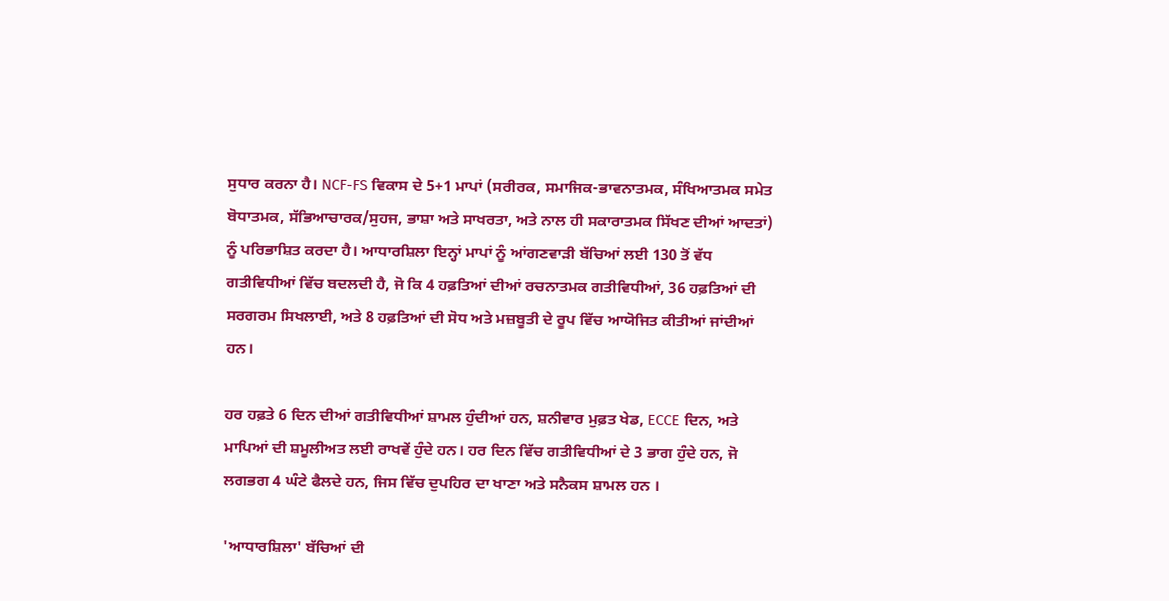ਸੁਧਾਰ ਕਰਨਾ ਹੈ। NCF-FS ਵਿਕਾਸ ਦੇ 5+1 ਮਾਪਾਂ (ਸਰੀਰਕ, ਸਮਾਜਿਕ-ਭਾਵਨਾਤਮਕ, ਸੰਖਿਆਤਮਕ ਸਮੇਤ ਬੋਧਾਤਮਕ, ਸੱਭਿਆਚਾਰਕ/ਸੁਹਜ, ਭਾਸ਼ਾ ਅਤੇ ਸਾਖਰਤਾ, ਅਤੇ ਨਾਲ ਹੀ ਸਕਾਰਾਤਮਕ ਸਿੱਖਣ ਦੀਆਂ ਆਦਤਾਂ) ਨੂੰ ਪਰਿਭਾਸ਼ਿਤ ਕਰਦਾ ਹੈ। ਆਧਾਰਸ਼ਿਲਾ ਇਨ੍ਹਾਂ ਮਾਪਾਂ ਨੂੰ ਆਂਗਣਵਾੜੀ ਬੱਚਿਆਂ ਲਈ 130 ਤੋਂ ਵੱਧ ਗਤੀਵਿਧੀਆਂ ਵਿੱਚ ਬਦਲਦੀ ਹੈ, ਜੋ ਕਿ 4 ਹਫ਼ਤਿਆਂ ਦੀਆਂ ਰਚਨਾਤਮਕ ਗਤੀਵਿਧੀਆਂ, 36 ਹਫ਼ਤਿਆਂ ਦੀ ਸਰਗਰਮ ਸਿਖਲਾਈ, ਅਤੇ 8 ਹਫ਼ਤਿਆਂ ਦੀ ਸੋਧ ਅਤੇ ਮਜ਼ਬੂਤੀ ਦੇ ਰੂਪ ਵਿੱਚ ਆਯੋਜਿਤ ਕੀਤੀਆਂ ਜਾਂਦੀਆਂ ਹਨ।

ਹਰ ਹਫ਼ਤੇ 6 ਦਿਨ ਦੀਆਂ ਗਤੀਵਿਧੀਆਂ ਸ਼ਾਮਲ ਹੁੰਦੀਆਂ ਹਨ, ਸ਼ਨੀਵਾਰ ਮੁਫ਼ਤ ਖੇਡ, ECCE ਦਿਨ, ਅਤੇ ਮਾਪਿਆਂ ਦੀ ਸ਼ਮੂਲੀਅਤ ਲਈ ਰਾਖਵੇਂ ਹੁੰਦੇ ਹਨ। ਹਰ ਦਿਨ ਵਿੱਚ ਗਤੀਵਿਧੀਆਂ ਦੇ 3 ਭਾਗ ਹੁੰਦੇ ਹਨ, ਜੋ ਲਗਭਗ 4 ਘੰਟੇ ਫੈਲਦੇ ਹਨ, ਜਿਸ ਵਿੱਚ ਦੁਪਹਿਰ ਦਾ ਖਾਣਾ ਅਤੇ ਸਨੈਕਸ ਸ਼ਾਮਲ ਹਨ ।

'ਆਧਾਰਸ਼ਿਲਾ' ਬੱਚਿਆਂ ਦੀ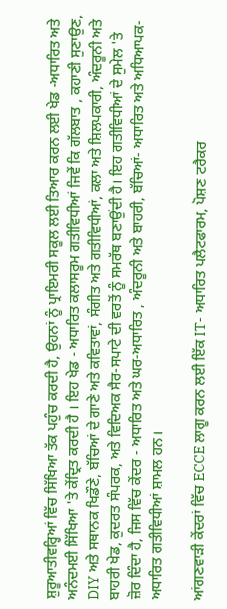ਸ਼ੁਰੂਆਤੀਵਰ੍ਹਿਆਂ ਵਿੱਚ ਸਿੱਖਿਆ ਤੱਕ ਪਹੁੰਚ ਕਰਦੀ ਹੈ, ਉਹਨਾਂ ਨੂੰ ਪ੍ਰਾਇਮਰੀ ਸਕੂਲ ਲਈ ਤਿਆਰ ਕਰਨ ਲਈ ਖੇਡ -ਅਧਾਰਿਤ ਅਤੇ ਅਨੰਦਮਈ ਸਿੱਖਿਆ 'ਤੇ ਕੇਂਦ੍ਰਿਤ ਕਰਦੀ ਹੈ । ਇਹ ਖੇਡ - ਅਧਾਰਿਤ ਕਲਾਸਰੂਮ ਗਤੀਵਿਧੀਆਂ ਜਿਵੇਂ ਕਿ ਗੱਲਬਾਤ , ਕਹਾਣੀ ਸੁਣਾਉਣ, DIY ਅਤੇ ਸਥਾਨਕ ਖਿਡੌਣੇ, ਬੱਚਿਆਂ ਦੇ ਗਾਣੇ ਅਤੇ ਕਵਿਤਾਵਾਂ, ਸੰਗੀਤ ਅਤੇ ਗਤੀਵਿਧੀਆਂ, ਕਲਾ ਅਤੇ ਸ਼ਿਲਪਕਾਰੀ, ਅੰਦਰੂਨੀ ਅਤੇ ਬਾਹਰੀ ਖੇਡ, ਕੁਦਰਤ ਸੰਪਰਕ, ਅਤੇ ਵਿਦਿਅਕ ਸੈਰ-ਸਪਾਟੇ ਦੀ ਵਰਤੋਂ ਨੂੰ ਸਮਰੱਥ ਬਣਾਉਂਦੀ ਹੈ। ਇਹ ਗਤੀਵਿਧੀਆਂ ਦੇ ਸੁਮੇਲ 'ਤੇ ਜ਼ੋਰ ਦਿੰਦਾ ਹੈ, ਜਿਸ ਵਿੱਚ ਕੇਂਦਰ - ਅਧਾਰਿਤ ਅਤੇ ਘਰ-ਅਧਾਰਿਤ , ਅੰਦਰੂਨੀ ਅਤੇ ਬਾਹਰੀ, ਬੱਚਿਆਂ- ਅਧਾਰਿਤ ਅਤੇ ਅਧਿਆਪਕ-ਅਧਾਰਿਤ ਗਤੀਵਿਧੀਆਂ ਸ਼ਾਮਲ ਹਨ।

ਆਂਗਣਵਾੜੀ ਕੇਂਦਰਾਂ ਵਿੱਚ ECCE ਲਾਗੂ ਕਰਨ ਲਈ ਇੱਕ IT- ਅਧਾਰਿਤ ਪਲੈਟਫਾਰਮ, ਪੋਸ਼ਣ ਟਰੈਕਰ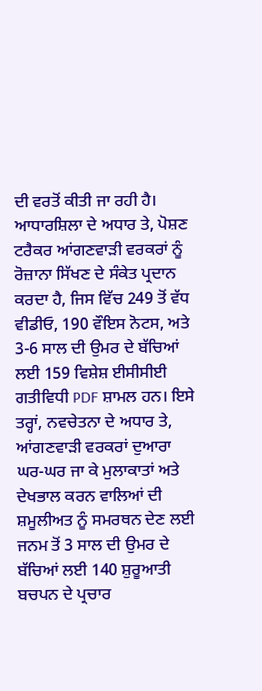ਦੀ ਵਰਤੋਂ ਕੀਤੀ ਜਾ ਰਹੀ ਹੈ। ਆਧਾਰਸ਼ਿਲਾ ਦੇ ਅਧਾਰ ਤੇ, ਪੋਸ਼ਣ ਟਰੈਕਰ ਆਂਗਣਵਾੜੀ ਵਰਕਰਾਂ ਨੂੰ ਰੋਜ਼ਾਨਾ ਸਿੱਖਣ ਦੇ ਸੰਕੇਤ ਪ੍ਰਦਾਨ ਕਰਦਾ ਹੈ, ਜਿਸ ਵਿੱਚ 249 ਤੋਂ ਵੱਧ ਵੀਡੀਓ, 190 ਵੌਇਸ ਨੋਟਸ, ਅਤੇ 3-6 ਸਾਲ ਦੀ ਉਮਰ ਦੇ ਬੱਚਿਆਂ ਲਈ 159 ਵਿਸ਼ੇਸ਼ ਈਸੀਸੀਈ ਗਤੀਵਿਧੀ PDF ਸ਼ਾਮਲ ਹਨ। ਇਸੇ ਤਰ੍ਹਾਂ, ਨਵਚੇਤਨਾ ਦੇ ਅਧਾਰ ਤੇ, ਆਂਗਣਵਾੜੀ ਵਰਕਰਾਂ ਦੁਆਰਾ ਘਰ-ਘਰ ਜਾ ਕੇ ਮੁਲਾਕਾਤਾਂ ਅਤੇ ਦੇਖਭਾਲ ਕਰਨ ਵਾਲਿਆਂ ਦੀ ਸ਼ਮੂਲੀਅਤ ਨੂੰ ਸਮਰਥਨ ਦੇਣ ਲਈ ਜਨਮ ਤੋਂ 3 ਸਾਲ ਦੀ ਉਮਰ ਦੇ ਬੱਚਿਆਂ ਲਈ 140 ਸ਼ੁਰੂਆਤੀ ਬਚਪਨ ਦੇ ਪ੍ਰਚਾਰ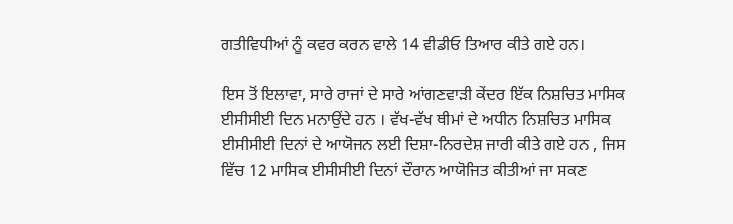ਗਤੀਵਿਧੀਆਂ ਨੂੰ ਕਵਰ ਕਰਨ ਵਾਲੇ 14 ਵੀਡੀਓ ਤਿਆਰ ਕੀਤੇ ਗਏ ਹਨ।

ਇਸ ਤੋਂ ਇਲਾਵਾ, ਸਾਰੇ ਰਾਜਾਂ ਦੇ ਸਾਰੇ ਆਂਗਣਵਾੜੀ ਕੇਂਦਰ ਇੱਕ ਨਿਸ਼ਚਿਤ ਮਾਸਿਕ ਈਸੀਸੀਈ ਦਿਨ ਮਨਾਉਂਦੇ ਹਨ । ਵੱਖ-ਵੱਖ ਥੀਮਾਂ ਦੇ ਅਧੀਨ ਨਿਸ਼ਚਿਤ ਮਾਸਿਕ ਈਸੀਸੀਈ ਦਿਨਾਂ ਦੇ ਆਯੋਜਨ ਲਈ ਦਿਸ਼ਾ-ਨਿਰਦੇਸ਼ ਜਾਰੀ ਕੀਤੇ ਗਏ ਹਨ , ਜਿਸ ਵਿੱਚ 12 ਮਾਸਿਕ ਈਸੀਸੀਈ ਦਿਨਾਂ ਦੌਰਾਨ ਆਯੋਜਿਤ ਕੀਤੀਆਂ ਜਾ ਸਕਣ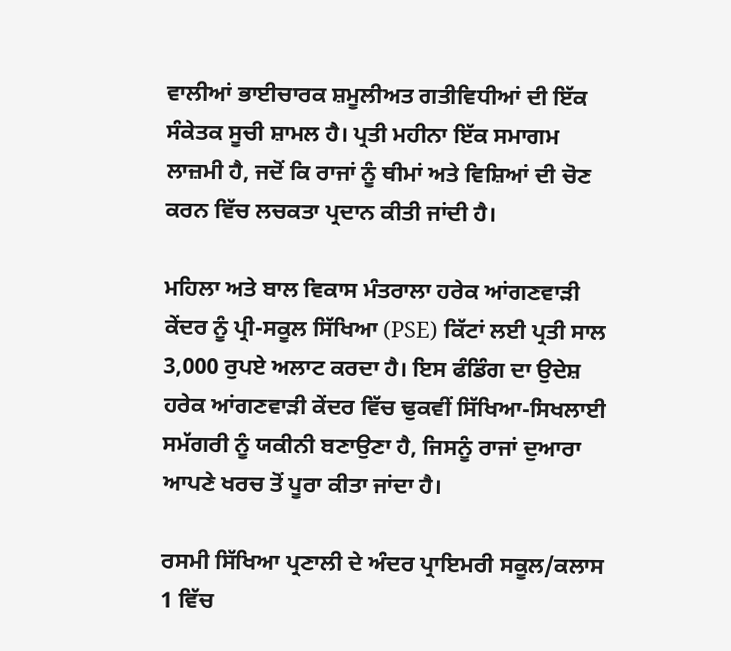ਵਾਲੀਆਂ ਭਾਈਚਾਰਕ ਸ਼ਮੂਲੀਅਤ ਗਤੀਵਿਧੀਆਂ ਦੀ ਇੱਕ ਸੰਕੇਤਕ ਸੂਚੀ ਸ਼ਾਮਲ ਹੈ। ਪ੍ਰਤੀ ਮਹੀਨਾ ਇੱਕ ਸਮਾਗਮ ਲਾਜ਼ਮੀ ਹੈ, ਜਦੋਂ ਕਿ ਰਾਜਾਂ ਨੂੰ ਥੀਮਾਂ ਅਤੇ ਵਿਸ਼ਿਆਂ ਦੀ ਚੋਣ ਕਰਨ ਵਿੱਚ ਲਚਕਤਾ ਪ੍ਰਦਾਨ ਕੀਤੀ ਜਾਂਦੀ ਹੈ।

ਮਹਿਲਾ ਅਤੇ ਬਾਲ ਵਿਕਾਸ ਮੰਤਰਾਲਾ ਹਰੇਕ ਆਂਗਣਵਾੜੀ ਕੇਂਦਰ ਨੂੰ ਪ੍ਰੀ-ਸਕੂਲ ਸਿੱਖਿਆ (PSE) ਕਿੱਟਾਂ ਲਈ ਪ੍ਰਤੀ ਸਾਲ 3,000 ਰੁਪਏ ਅਲਾਟ ਕਰਦਾ ਹੈ। ਇਸ ਫੰਡਿੰਗ ਦਾ ਉਦੇਸ਼ ਹਰੇਕ ਆਂਗਣਵਾੜੀ ਕੇਂਦਰ ਵਿੱਚ ਢੁਕਵੀਂ ਸਿੱਖਿਆ-ਸਿਖਲਾਈ ਸਮੱਗਰੀ ਨੂੰ ਯਕੀਨੀ ਬਣਾਉਣਾ ਹੈ, ਜਿਸਨੂੰ ਰਾਜਾਂ ਦੁਆਰਾ ਆਪਣੇ ਖਰਚ ਤੋਂ ਪੂਰਾ ਕੀਤਾ ਜਾਂਦਾ ਹੈ।

ਰਸਮੀ ਸਿੱਖਿਆ ਪ੍ਰਣਾਲੀ ਦੇ ਅੰਦਰ ਪ੍ਰਾਇਮਰੀ ਸਕੂਲ/ਕਲਾਸ 1 ਵਿੱਚ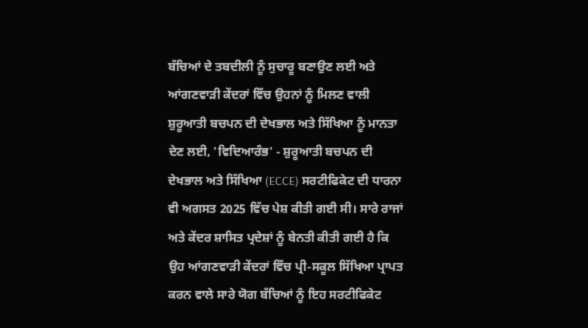ਬੱਚਿਆਂ ਦੇ ਤਬਦੀਲੀ ਨੂੰ ਸੁਚਾਰੂ ਬਣਾਉਣ ਲਈ ਅਤੇ ਆਂਗਣਵਾੜੀ ਕੇਂਦਰਾਂ ਵਿੱਚ ਉਹਨਾਂ ਨੂੰ ਮਿਲਣ ਵਾਲੀ ਸ਼ੁਰੂਆਤੀ ਬਚਪਨ ਦੀ ਦੇਖਭਾਲ ਅਤੇ ਸਿੱਖਿਆ ਨੂੰ ਮਾਨਤਾ ਦੇਣ ਲਈ, 'ਵਿਦਿਆਰੰਭ' - ਸ਼ੁਰੂਆਤੀ ਬਚਪਨ ਦੀ ਦੇਖਭਾਲ ਅਤੇ ਸਿੱਖਿਆ (ECCE) ਸਰਟੀਫਿਕੇਟ ਦੀ ਧਾਰਨਾ ਵੀ ਅਗਸਤ 2025 ਵਿੱਚ ਪੇਸ਼ ਕੀਤੀ ਗਈ ਸੀ। ਸਾਰੇ ਰਾਜਾਂ ਅਤੇ ਕੇਂਦਰ ਸ਼ਾਸਿਤ ਪ੍ਰਦੇਸ਼ਾਂ ਨੂੰ ਬੇਨਤੀ ਕੀਤੀ ਗਈ ਹੈ ਕਿ ਉਹ ਆਂਗਣਵਾੜੀ ਕੇਂਦਰਾਂ ਵਿੱਚ ਪ੍ਰੀ-ਸਕੂਲ ਸਿੱਖਿਆ ਪ੍ਰਾਪਤ ਕਰਨ ਵਾਲੇ ਸਾਰੇ ਯੋਗ ਬੱਚਿਆਂ ਨੂੰ ਇਹ ਸਰਟੀਫਿਕੇਟ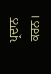ਪ੍ਰਦਾਨ ਕਰਨ।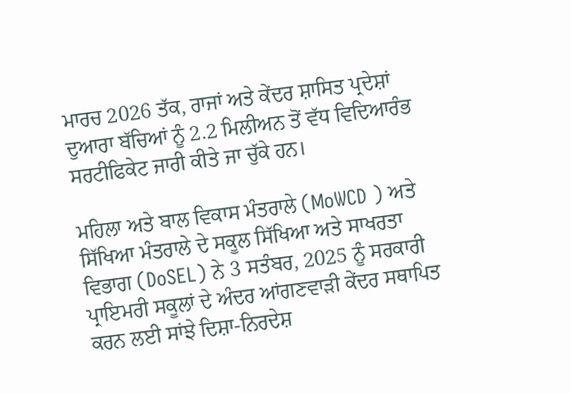ਮਾਰਚ 2026 ਤੱਕ, ਰਾਜਾਂ ਅਤੇ ਕੇਂਦਰ ਸ਼ਾਸਿਤ ਪ੍ਰਦੇਸ਼ਾਂ ਦੁਆਰਾ ਬੱਚਿਆਂ ਨੂੰ 2.2 ਮਿਲੀਅਨ ਤੋਂ ਵੱਧ ਵਿਦਿਆਰੰਭ ਸਰਟੀਫਿਕੇਟ ਜਾਰੀ ਕੀਤੇ ਜਾ ਚੁੱਕੇ ਹਨ।

ਮਹਿਲਾ ਅਤੇ ਬਾਲ ਵਿਕਾਸ ਮੰਤਰਾਲੇ (MoWCD ) ਅਤੇ ਸਿੱਖਿਆ ਮੰਤਰਾਲੇ ਦੇ ਸਕੂਲ ਸਿੱਖਿਆ ਅਤੇ ਸਾਖਰਤਾ ਵਿਭਾਗ (DoSEL) ਨੇ 3 ਸਤੰਬਰ, 2025 ਨੂੰ ਸਰਕਾਰੀ ਪ੍ਰਾਇਮਰੀ ਸਕੂਲਾਂ ਦੇ ਅੰਦਰ ਆਂਗਣਵਾੜੀ ਕੇਂਦਰ ਸਥਾਪਿਤ ਕਰਨ ਲਈ ਸਾਂਝੇ ਦਿਸ਼ਾ-ਨਿਰਦੇਸ਼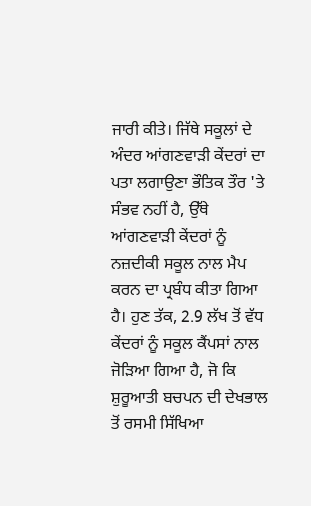ਜਾਰੀ ਕੀਤੇ। ਜਿੱਥੇ ਸਕੂਲਾਂ ਦੇ ਅੰਦਰ ਆਂਗਣਵਾੜੀ ਕੇਂਦਰਾਂ ਦਾ ਪਤਾ ਲਗਾਉਣਾ ਭੌਤਿਕ ਤੌਰ 'ਤੇ ਸੰਭਵ ਨਹੀਂ ਹੈ, ਉੱਥੇ ਆਂਗਣਵਾੜੀ ਕੇਂਦਰਾਂ ਨੂੰ ਨਜ਼ਦੀਕੀ ਸਕੂਲ ਨਾਲ ਮੈਪ ਕਰਨ ਦਾ ਪ੍ਰਬੰਧ ਕੀਤਾ ਗਿਆ ਹੈ। ਹੁਣ ਤੱਕ, 2.9 ਲੱਖ ਤੋਂ ਵੱਧ ਕੇਂਦਰਾਂ ਨੂੰ ਸਕੂਲ ਕੈਂਪਸਾਂ ਨਾਲ ਜੋੜਿਆ ਗਿਆ ਹੈ, ਜੋ ਕਿ ਸ਼ੁਰੂਆਤੀ ਬਚਪਨ ਦੀ ਦੇਖਭਾਲ ਤੋਂ ਰਸਮੀ ਸਿੱਖਿਆ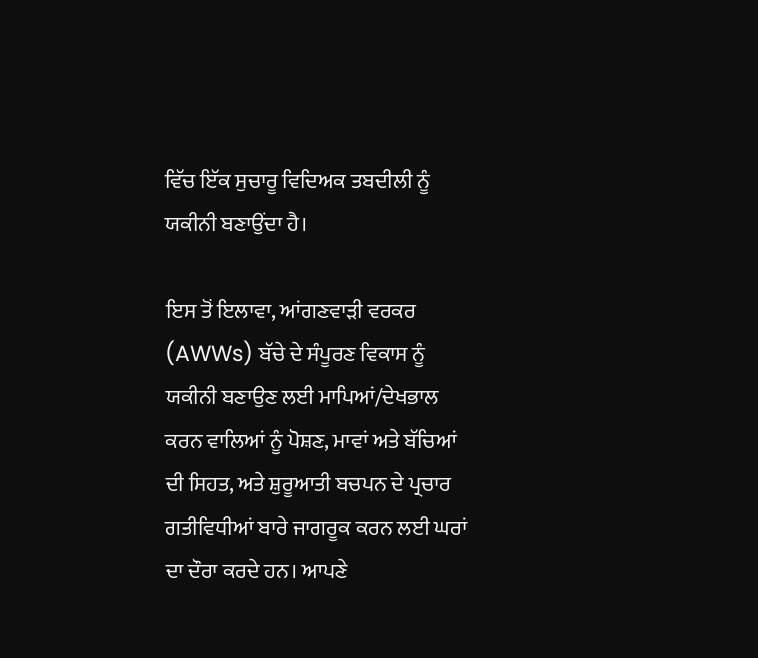ਵਿੱਚ ਇੱਕ ਸੁਚਾਰੂ ਵਿਦਿਅਕ ਤਬਦੀਲੀ ਨੂੰ ਯਕੀਨੀ ਬਣਾਉਂਦਾ ਹੈ।

ਇਸ ਤੋਂ ਇਲਾਵਾ, ਆਂਗਣਵਾੜੀ ਵਰਕਰ (AWWs) ਬੱਚੇ ਦੇ ਸੰਪੂਰਣ ਵਿਕਾਸ ਨੂੰ ਯਕੀਨੀ ਬਣਾਉਣ ਲਈ ਮਾਪਿਆਂ/ਦੇਖਭਾਲ ਕਰਨ ਵਾਲਿਆਂ ਨੂੰ ਪੋਸ਼ਣ, ਮਾਵਾਂ ਅਤੇ ਬੱਚਿਆਂ ਦੀ ਸਿਹਤ, ਅਤੇ ਸ਼ੁਰੂਆਤੀ ਬਚਪਨ ਦੇ ਪ੍ਰਚਾਰ ਗਤੀਵਿਧੀਆਂ ਬਾਰੇ ਜਾਗਰੂਕ ਕਰਨ ਲਈ ਘਰਾਂ ਦਾ ਦੌਰਾ ਕਰਦੇ ਹਨ। ਆਪਣੇ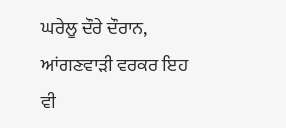ਘਰੇਲੂ ਦੌਰੇ ਦੌਰਾਨ, ਆਂਗਣਵਾੜੀ ਵਰਕਰ ਇਹ ਵੀ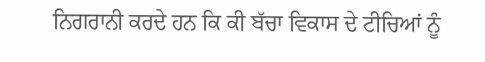ਨਿਗਰਾਨੀ ਕਰਦੇ ਹਨ ਕਿ ਕੀ ਬੱਚਾ ਵਿਕਾਸ ਦੇ ਟੀਚਿਆਂ ਨੂੰ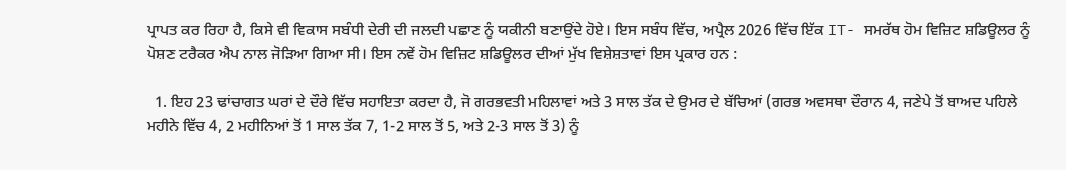ਪ੍ਰਾਪਤ ਕਰ ਰਿਹਾ ਹੈ, ਕਿਸੇ ਵੀ ਵਿਕਾਸ ਸਬੰਧੀ ਦੇਰੀ ਦੀ ਜਲਦੀ ਪਛਾਣ ਨੂੰ ਯਕੀਨੀ ਬਣਾਉਂਦੇ ਹੋਏ। ਇਸ ਸਬੰਧ ਵਿੱਚ, ਅਪ੍ਰੈਲ 2026 ਵਿੱਚ ਇੱਕ IT- ਸਮਰੱਥ ਹੋਮ ਵਿਜ਼ਿਟ ਸ਼ਡਿਊਲਰ ਨੂੰ ਪੋਸ਼ਣ ਟਰੈਕਰ ਐਪ ਨਾਲ ਜੋੜਿਆ ਗਿਆ ਸੀ। ਇਸ ਨਵੇਂ ਹੋਮ ਵਿਜ਼ਿਟ ਸ਼ਡਿਊਲਰ ਦੀਆਂ ਮੁੱਖ ਵਿਸ਼ੇਸ਼ਤਾਵਾਂ ਇਸ ਪ੍ਰਕਾਰ ਹਨ :

  1. ਇਹ 23 ਢਾਂਚਾਗਤ ਘਰਾਂ ਦੇ ਦੌਰੇ ਵਿੱਚ ਸਹਾਇਤਾ ਕਰਦਾ ਹੈ, ਜੋ ਗਰਭਵਤੀ ਮਹਿਲਾਵਾਂ ਅਤੇ 3 ਸਾਲ ਤੱਕ ਦੇ ਉਮਰ ਦੇ ਬੱਚਿਆਂ (ਗਰਭ ਅਵਸਥਾ ਦੌਰਾਨ 4, ਜਣੇਪੇ ਤੋਂ ਬਾਅਦ ਪਹਿਲੇ ਮਹੀਨੇ ਵਿੱਚ 4, 2 ਮਹੀਨਿਆਂ ਤੋਂ 1 ਸਾਲ ਤੱਕ 7, 1-2 ਸਾਲ ਤੋਂ 5, ਅਤੇ 2-3 ਸਾਲ ਤੋਂ 3) ਨੂੰ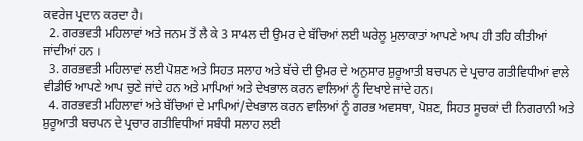ਕਵਰੇਜ ਪ੍ਰਦਾਨ ਕਰਦਾ ਹੈ।
  2. ਗਰਭਵਤੀ ਮਹਿਲਾਵਾਂ ਅਤੇ ਜਨਮ ਤੋਂ ਲੈ ਕੇ 3 ਸਾ4ਲ ਦੀ ਉਮਰ ਦੇ ਬੱਚਿਆਂ ਲਈ ਘਰੇਲੂ ਮੁਲਾਕਾਤਾਂ ਆਪਣੇ ਆਪ ਹੀ ਤਹਿ ਕੀਤੀਆਂ ਜਾਂਦੀਆਂ ਹਨ ।
  3. ਗਰਭਵਤੀ ਮਹਿਲਾਵਾਂ ਲਈ ਪੋਸ਼ਣ ਅਤੇ ਸਿਹਤ ਸਲਾਹ ਅਤੇ ਬੱਚੇ ਦੀ ਉਮਰ ਦੇ ਅਨੁਸਾਰ ਸ਼ੁਰੂਆਤੀ ਬਚਪਨ ਦੇ ਪ੍ਰਚਾਰ ਗਤੀਵਿਧੀਆਂ ਵਾਲੇ ਵੀਡੀਓ ਆਪਣੇ ਆਪ ਚੁਣੇ ਜਾਂਦੇ ਹਨ ਅਤੇ ਮਾਪਿਆਂ ਅਤੇ ਦੇਖਭਾਲ ਕਰਨ ਵਾਲਿਆਂ ਨੂੰ ਦਿਖਾਏ ਜਾਂਦੇ ਹਨ।
  4. ਗਰਭਵਤੀ ਮਹਿਲਾਵਾਂ ਅਤੇ ਬੱਚਿਆਂ ਦੇ ਮਾਪਿਆਂ/ਦੇਖਭਾਲ ਕਰਨ ਵਾਲਿਆਂ ਨੂੰ ਗਰਭ ਅਵਸਥਾ, ਪੋਸ਼ਣ, ਸਿਹਤ ਸੂਚਕਾਂ ਦੀ ਨਿਗਰਾਨੀ ਅਤੇ ਸ਼ੁਰੂਆਤੀ ਬਚਪਨ ਦੇ ਪ੍ਰਚਾਰ ਗਤੀਵਿਧੀਆਂ ਸਬੰਧੀ ਸਲਾਹ ਲਈ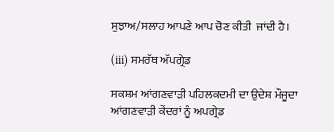ਸੁਝਾਅ/ਸਲਾਹ ਆਪਣੇ ਆਪ ਚੋਣ ਕੀਤੀ  ਜਾਂਦੀ ਹੈ।

(iii) ਸਮਰੱਥ ਅੱਪਗ੍ਰੇਡ

ਸਕਸ਼ਮ ਆਂਗਣਵਾੜੀ ਪਹਿਲਕਦਮੀ ਦਾ ਉਦੇਸ਼ ਮੌਜੂਦਾ ਆਂਗਣਵਾੜੀ ਕੇਂਦਰਾਂ ਨੂੰ ਅਪਗ੍ਰੇਡ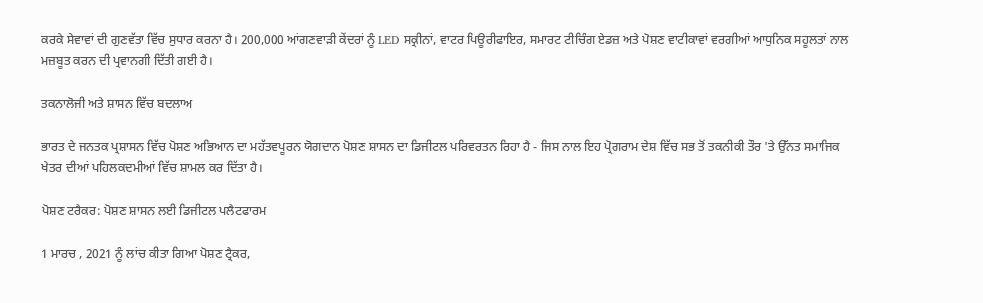ਕਰਕੇ ਸੇਵਾਵਾਂ ਦੀ ਗੁਣਵੱਤਾ ਵਿੱਚ ਸੁਧਾਰ ਕਰਨਾ ਹੈ। 200,000 ਆਂਗਣਵਾੜੀ ਕੇਂਦਰਾਂ ਨੂੰ LED ਸਕ੍ਰੀਨਾਂ, ਵਾਟਰ ਪਿਊਰੀਫਾਇਰ, ਸਮਾਰਟ ਟੀਚਿੰਗ ਏਡਜ਼ ਅਤੇ ਪੋਸ਼ਣ ਵਾਟੀਕਾਵਾਂ ਵਰਗੀਆਂ ਆਧੁਨਿਕ ਸਹੂਲਤਾਂ ਨਾਲ ਮਜ਼ਬੂਤ ਕਰਨ ਦੀ ਪ੍ਰਵਾਨਗੀ ਦਿੱਤੀ ਗਈ ਹੈ।

ਤਕਨਾਲੋਜੀ ਅਤੇ ਸ਼ਾਸਨ ਵਿੱਚ ਬਦਲਾਅ

ਭਾਰਤ ਦੇ ਜਨਤਕ ਪ੍ਰਸ਼ਾਸਨ ਵਿੱਚ ਪੋਸ਼ਣ ਅਭਿਆਨ ਦਾ ਮਹੱਤਵਪੂਰਨ ਯੋਗਦਾਨ ਪੋਸ਼ਣ ਸ਼ਾਸਨ ਦਾ ਡਿਜੀਟਲ ਪਰਿਵਰਤਨ ਰਿਹਾ ਹੈ - ਜਿਸ ਨਾਲ ਇਹ ਪ੍ਰੋਗਰਾਮ ਦੇਸ਼ ਵਿੱਚ ਸਭ ਤੋਂ ਤਕਨੀਕੀ ਤੌਰ 'ਤੇ ਉੱਨਤ ਸਮਾਜਿਕ ਖੇਤਰ ਦੀਆਂ ਪਹਿਲਕਦਮੀਆਂ ਵਿੱਚ ਸ਼ਾਮਲ ਕਰ ਦਿੱਤਾ ਹੈ।

ਪੋਸ਼ਣ ਟਰੈਕਰ: ਪੋਸ਼ਣ ਸ਼ਾਸਨ ਲਈ ਡਿਜੀਟਲ ਪਲੈਟਫਾਰਮ

1 ਮਾਰਚ , 2021 ਨੂੰ ਲਾਂਚ ਕੀਤਾ ਗਿਆ ਪੋਸ਼ਣ ਟ੍ਰੈਕਰ,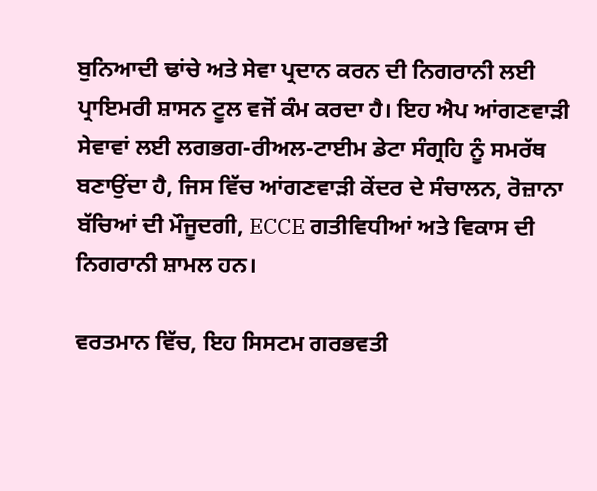ਬੁਨਿਆਦੀ ਢਾਂਚੇ ਅਤੇ ਸੇਵਾ ਪ੍ਰਦਾਨ ਕਰਨ ਦੀ ਨਿਗਰਾਨੀ ਲਈ ਪ੍ਰਾਇਮਰੀ ਸ਼ਾਸਨ ਟੂਲ ਵਜੋਂ ਕੰਮ ਕਰਦਾ ਹੈ। ਇਹ ਐਪ ਆਂਗਣਵਾੜੀ ਸੇਵਾਵਾਂ ਲਈ ਲਗਭਗ-ਰੀਅਲ-ਟਾਈਮ ਡੇਟਾ ਸੰਗ੍ਰਹਿ ਨੂੰ ਸਮਰੱਥ ਬਣਾਉਂਦਾ ਹੈ, ਜਿਸ ਵਿੱਚ ਆਂਗਣਵਾੜੀ ਕੇਂਦਰ ਦੇ ਸੰਚਾਲਨ, ਰੋਜ਼ਾਨਾ ਬੱਚਿਆਂ ਦੀ ਮੌਜੂਦਗੀ, ECCE ਗਤੀਵਿਧੀਆਂ ਅਤੇ ਵਿਕਾਸ ਦੀ ਨਿਗਰਾਨੀ ਸ਼ਾਮਲ ਹਨ।

ਵਰਤਮਾਨ ਵਿੱਚ, ਇਹ ਸਿਸਟਮ ਗਰਭਵਤੀ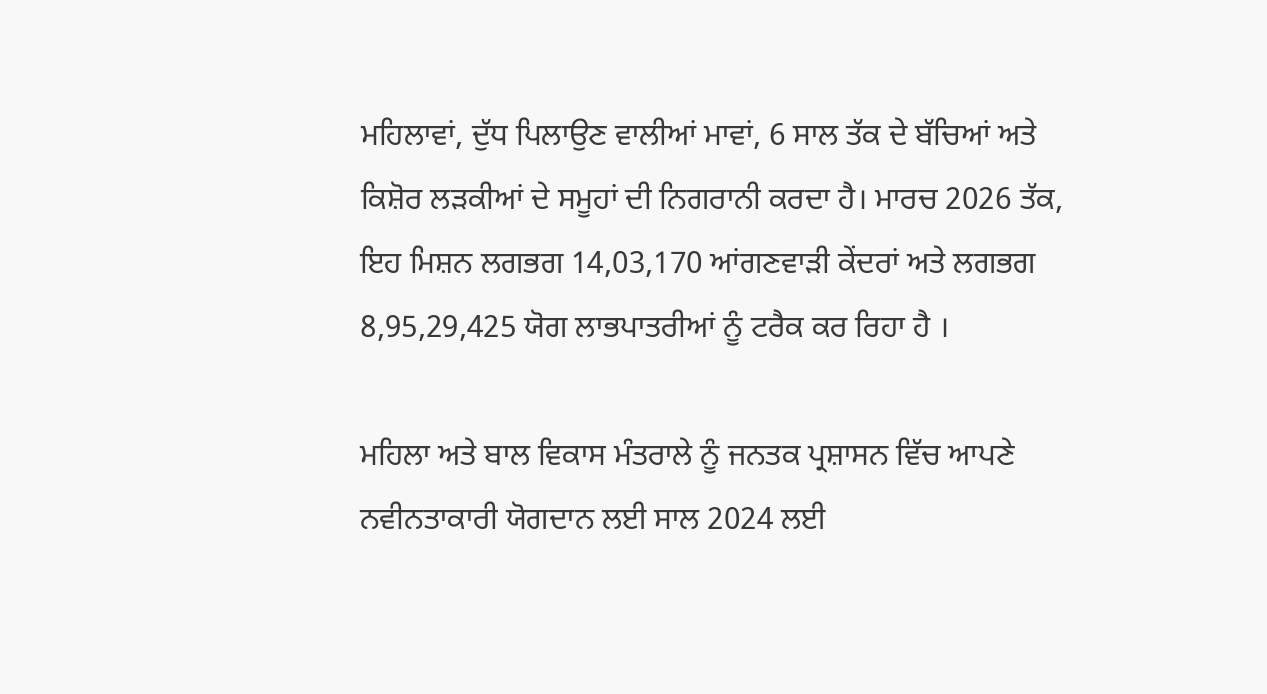ਮਹਿਲਾਵਾਂ, ਦੁੱਧ ਪਿਲਾਉਣ ਵਾਲੀਆਂ ਮਾਵਾਂ, 6 ਸਾਲ ਤੱਕ ਦੇ ਬੱਚਿਆਂ ਅਤੇ ਕਿਸ਼ੋਰ ਲੜਕੀਆਂ ਦੇ ਸਮੂਹਾਂ ਦੀ ਨਿਗਰਾਨੀ ਕਰਦਾ ਹੈ। ਮਾਰਚ 2026 ਤੱਕ, ਇਹ ਮਿਸ਼ਨ ਲਗਭਗ 14,03,170 ਆਂਗਣਵਾੜੀ ਕੇਂਦਰਾਂ ਅਤੇ ਲਗਭਗ 8,95,29,425 ਯੋਗ ਲਾਭਪਾਤਰੀਆਂ ਨੂੰ ਟਰੈਕ ਕਰ ਰਿਹਾ ਹੈ ।

ਮਹਿਲਾ ਅਤੇ ਬਾਲ ਵਿਕਾਸ ਮੰਤਰਾਲੇ ਨੂੰ ਜਨਤਕ ਪ੍ਰਸ਼ਾਸਨ ਵਿੱਚ ਆਪਣੇ ਨਵੀਨਤਾਕਾਰੀ ਯੋਗਦਾਨ ਲਈ ਸਾਲ 2024 ਲਈ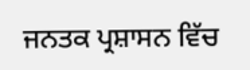ਜਨਤਕ ਪ੍ਰਸ਼ਾਸਨ ਵਿੱਚ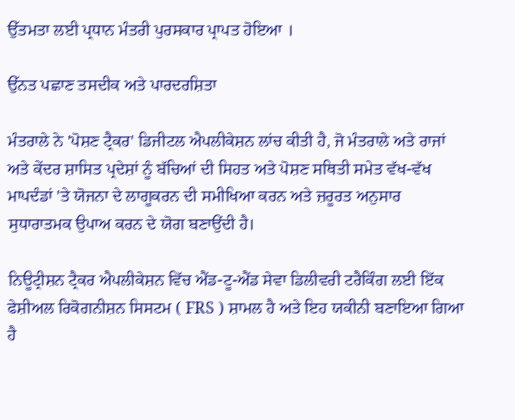ਉੱਤਮਤਾ ਲਈ ਪ੍ਰਧਾਨ ਮੰਤਰੀ ਪੁਰਸਕਾਰ ਪ੍ਰਾਪਤ ਹੋਇਆ ।

ਉੱਨਤ ਪਛਾਣ ਤਸਦੀਕ ਅਤੇ ਪਾਰਦਰਸ਼ਿਤਾ

ਮੰਤਰਾਲੇ ਨੇ 'ਪੋਸ਼ਣ ਟ੍ਰੈਕਰ' ਡਿਜੀਟਲ ਐਪਲੀਕੇਸ਼ਨ ਲਾਂਚ ਕੀਤੀ ਹੈ, ਜੋ ਮੰਤਰਾਲੇ ਅਤੇ ਰਾਜਾਂ ਅਤੇ ਕੇਂਦਰ ਸ਼ਾਸਿਤ ਪ੍ਰਦੇਸ਼ਾਂ ਨੂੰ ਬੱਚਿਆਂ ਦੀ ਸਿਹਤ ਅਤੇ ਪੋਸ਼ਣ ਸਥਿਤੀ ਸਮੇਤ ਵੱਖ-ਵੱਖ ਮਾਪਦੰਡਾਂ 'ਤੇ ਯੋਜਨਾ ਦੇ ਲਾਗੂਕਰਨ ਦੀ ਸਮੀਖਿਆ ਕਰਨ ਅਤੇ ਜ਼ਰੂਰਤ ਅਨੁਸਾਰ ਸੁਧਾਰਾਤਮਕ ਉਪਾਅ ਕਰਨ ਦੇ ਯੋਗ ਬਣਾਉਂਦੀ ਹੈ।

ਨਿਊਟ੍ਰੀਸ਼ਨ ਟ੍ਰੈਕਰ ਐਪਲੀਕੇਸ਼ਨ ਵਿੱਚ ਐਂਡ-ਟੂ-ਐਂਡ ਸੇਵਾ ਡਿਲੀਵਰੀ ਟਰੈਕਿੰਗ ਲਈ ਇੱਕ ਫੇਸ਼ੀਅਲ ਰਿਕੋਗਨੀਸ਼ਨ ਸਿਸਟਮ ( FRS ) ਸ਼ਾਮਲ ਹੈ ਅਤੇ ਇਹ ਯਕੀਨੀ ਬਣਾਇਆ ਗਿਆ ਹੈ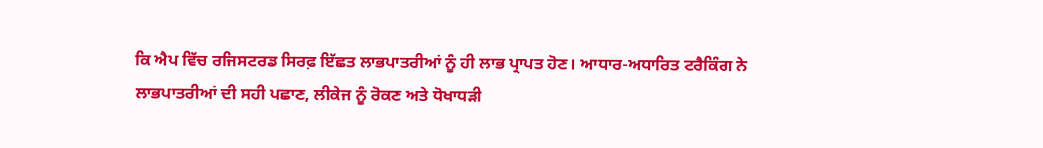ਕਿ ਐਪ ਵਿੱਚ ਰਜਿਸਟਰਡ ਸਿਰਫ਼ ਇੱਛਤ ਲਾਭਪਾਤਰੀਆਂ ਨੂੰ ਹੀ ਲਾਭ ਪ੍ਰਾਪਤ ਹੋਣ। ਆਧਾਰ-ਅਧਾਰਿਤ ਟਰੈਕਿੰਗ ਨੇ ਲਾਭਪਾਤਰੀਆਂ ਦੀ ਸਹੀ ਪਛਾਣ, ਲੀਕੇਜ ਨੂੰ ਰੋਕਣ ਅਤੇ ਧੋਖਾਧੜੀ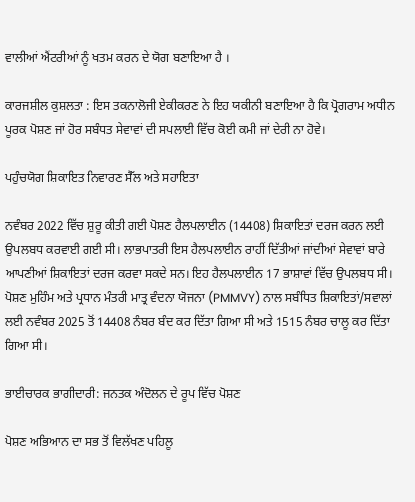ਵਾਲੀਆਂ ਐਂਟਰੀਆਂ ਨੂੰ ਖਤਮ ਕਰਨ ਦੇ ਯੋਗ ਬਣਾਇਆ ਹੈ ।

ਕਾਰਜਸ਼ੀਲ ਕੁਸ਼ਲਤਾ : ਇਸ ਤਕਨਾਲੋਜੀ ਏਕੀਕਰਣ ਨੇ ਇਹ ਯਕੀਨੀ ਬਣਾਇਆ ਹੈ ਕਿ ਪ੍ਰੋਗਰਾਮ ਅਧੀਨ ਪੂਰਕ ਪੋਸ਼ਣ ਜਾਂ ਹੋਰ ਸਬੰਧਤ ਸੇਵਾਵਾਂ ਦੀ ਸਪਲਾਈ ਵਿੱਚ ਕੋਈ ਕਮੀ ਜਾਂ ਦੇਰੀ ਨਾ ਹੋਵੇ।

ਪਹੁੰਚਯੋਗ ਸ਼ਿਕਾਇਤ ਨਿਵਾਰਣ ਸੈੱਲ ਅਤੇ ਸਹਾਇਤਾ

ਨਵੰਬਰ 2022 ਵਿੱਚ ਸ਼ੁਰੂ ਕੀਤੀ ਗਈ ਪੋਸ਼ਣ ਹੈਲਪਲਾਈਨ (14408) ਸ਼ਿਕਾਇਤਾਂ ਦਰਜ ਕਰਨ ਲਈ ਉਪਲਬਧ ਕਰਵਾਈ ਗਈ ਸੀ। ਲਾਭਪਾਤਰੀ ਇਸ ਹੈਲਪਲਾਈਨ ਰਾਹੀਂ ਦਿੱਤੀਆਂ ਜਾਂਦੀਆਂ ਸੇਵਾਵਾਂ ਬਾਰੇ ਆਪਣੀਆਂ ਸ਼ਿਕਾਇਤਾਂ ਦਰਜ ਕਰਵਾ ਸਕਦੇ ਸਨ। ਇਹ ਹੈਲਪਲਾਈਨ 17 ਭਾਸ਼ਾਵਾਂ ਵਿੱਚ ਉਪਲਬਧ ਸੀ। ਪੋਸ਼ਣ ਮੁਹਿੰਮ ਅਤੇ ਪ੍ਰਧਾਨ ਮੰਤਰੀ ਮਾਤ੍ਰ ਵੰਦਨਾ ਯੋਜਨਾ (PMMVY) ਨਾਲ ਸਬੰਧਿਤ ਸ਼ਿਕਾਇਤਾਂ/ਸਵਾਲਾਂ ਲਈ ਨਵੰਬਰ 2025 ਤੋਂ 14408 ਨੰਬਰ ਬੰਦ ਕਰ ਦਿੱਤਾ ਗਿਆ ਸੀ ਅਤੇ 1515 ਨੰਬਰ ਚਾਲੂ ਕਰ ਦਿੱਤਾ ਗਿਆ ਸੀ।

ਭਾਈਚਾਰਕ ਭਾਗੀਦਾਰੀ: ਜਨਤਕ ਅੰਦੋਲਨ ਦੇ ਰੂਪ ਵਿੱਚ ਪੋਸ਼ਣ

ਪੋਸ਼ਣ ਅਭਿਆਨ ਦਾ ਸਭ ਤੋਂ ਵਿਲੱਖਣ ਪਹਿਲੂ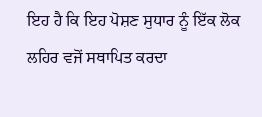ਇਹ ਹੈ ਕਿ ਇਹ ਪੋਸ਼ਣ ਸੁਧਾਰ ਨੂੰ ਇੱਕ ਲੋਕ ਲਹਿਰ ਵਜੋਂ ਸਥਾਪਿਤ ਕਰਦਾ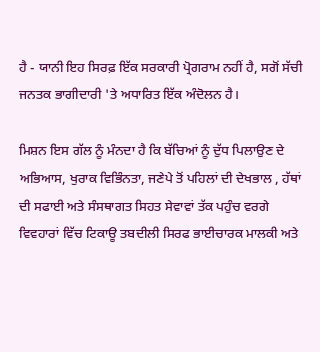ਹੈ - ਯਾਨੀ ਇਹ ਸਿਰਫ਼ ਇੱਕ ਸਰਕਾਰੀ ਪ੍ਰੋਗਰਾਮ ਨਹੀਂ ਹੈ, ਸਗੋਂ ਸੱਚੀ ਜਨਤਕ ਭਾਗੀਦਾਰੀ 'ਤੇ ਅਧਾਰਿਤ ਇੱਕ ਅੰਦੋਲਨ ਹੈ।

ਮਿਸ਼ਨ ਇਸ ਗੱਲ ਨੂੰ ਮੰਨਦਾ ਹੈ ਕਿ ਬੱਚਿਆਂ ਨੂੰ ਦੁੱਧ ਪਿਲਾਉਣ ਦੇ ਅਭਿਆਸ, ਖੁਰਾਕ ਵਿਭਿੰਨਤਾ, ਜਣੇਪੇ ਤੋਂ ਪਹਿਲਾਂ ਦੀ ਦੇਖਭਾਲ , ਹੱਥਾਂ ਦੀ ਸਫਾਈ ਅਤੇ ਸੰਸਥਾਗਤ ਸਿਹਤ ਸੇਵਾਵਾਂ ਤੱਕ ਪਹੁੰਚ ਵਰਗੇ ਵਿਵਹਾਰਾਂ ਵਿੱਚ ਟਿਕਾਊ ਤਬਦੀਲੀ ਸਿਰਫ ਭਾਈਚਾਰਕ ਮਾਲਕੀ ਅਤੇ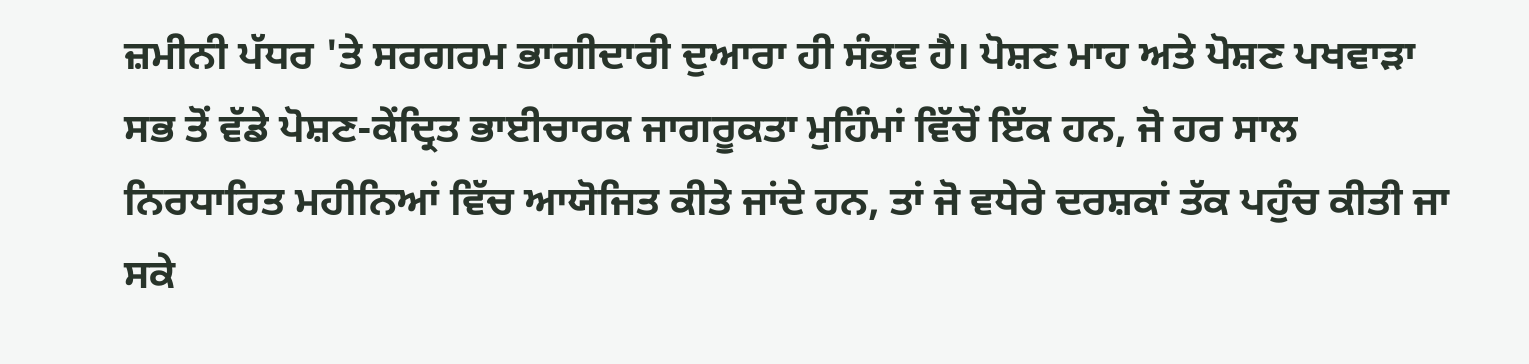ਜ਼ਮੀਨੀ ਪੱਧਰ 'ਤੇ ਸਰਗਰਮ ਭਾਗੀਦਾਰੀ ਦੁਆਰਾ ਹੀ ਸੰਭਵ ਹੈ। ਪੋਸ਼ਣ ਮਾਹ ਅਤੇ ਪੋਸ਼ਣ ਪਖਵਾੜਾ ਸਭ ਤੋਂ ਵੱਡੇ ਪੋਸ਼ਣ-ਕੇਂਦ੍ਰਿਤ ਭਾਈਚਾਰਕ ਜਾਗਰੂਕਤਾ ਮੁਹਿੰਮਾਂ ਵਿੱਚੋਂ ਇੱਕ ਹਨ, ਜੋ ਹਰ ਸਾਲ ਨਿਰਧਾਰਿਤ ਮਹੀਨਿਆਂ ਵਿੱਚ ਆਯੋਜਿਤ ਕੀਤੇ ਜਾਂਦੇ ਹਨ, ਤਾਂ ਜੋ ਵਧੇਰੇ ਦਰਸ਼ਕਾਂ ਤੱਕ ਪਹੁੰਚ ਕੀਤੀ ਜਾ ਸਕੇ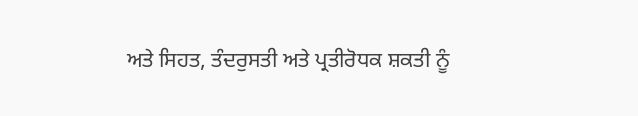ਅਤੇ ਸਿਹਤ, ਤੰਦਰੁਸਤੀ ਅਤੇ ਪ੍ਰਤੀਰੋਧਕ ਸ਼ਕਤੀ ਨੂੰ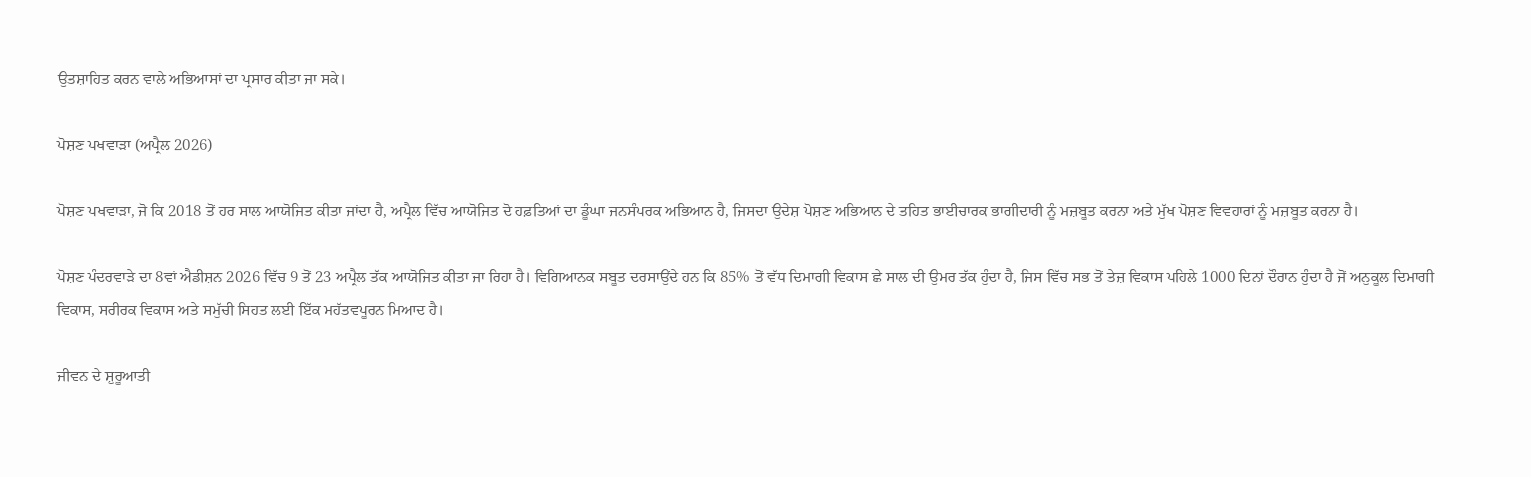ਉਤਸ਼ਾਹਿਤ ਕਰਨ ਵਾਲੇ ਅਭਿਆਸਾਂ ਦਾ ਪ੍ਰਸਾਰ ਕੀਤਾ ਜਾ ਸਕੇ।

ਪੋਸ਼ਣ ਪਖਵਾੜਾ (ਅਪ੍ਰੈਲ 2026)

ਪੋਸ਼ਣ ਪਖਵਾੜਾ, ਜੋ ਕਿ 2018 ਤੋਂ ਹਰ ਸਾਲ ਆਯੋਜਿਤ ਕੀਤਾ ਜਾਂਦਾ ਹੈ, ਅਪ੍ਰੈਲ ਵਿੱਚ ਆਯੋਜਿਤ ਦੋ ਹਫ਼ਤਿਆਂ ਦਾ ਡੂੰਘਾ ਜਨਸੰਪਰਕ ਅਭਿਆਨ ਹੈ, ਜਿਸਦਾ ਉਦੇਸ਼ ਪੋਸ਼ਣ ਅਭਿਆਨ ਦੇ ਤਹਿਤ ਭਾਈਚਾਰਕ ਭਾਗੀਦਾਰੀ ਨੂੰ ਮਜ਼ਬੂਤ ਕਰਨਾ ਅਤੇ ਮੁੱਖ ਪੋਸ਼ਣ ਵਿਵਹਾਰਾਂ ਨੂੰ ਮਜ਼ਬੂਤ ਕਰਨਾ ਹੈ।

ਪੋਸ਼ਣ ਪੰਦਰਵਾੜੇ ਦਾ 8ਵਾਂ ਐਡੀਸ਼ਨ 2026 ਵਿੱਚ 9 ਤੋਂ 23 ਅਪ੍ਰੈਲ ਤੱਕ ਆਯੋਜਿਤ ਕੀਤਾ ਜਾ ਰਿਹਾ ਹੈ। ਵਿਗਿਆਨਕ ਸਬੂਤ ਦਰਸਾਉਂਦੇ ਹਨ ਕਿ 85% ਤੋਂ ਵੱਧ ਦਿਮਾਗੀ ਵਿਕਾਸ ਛੇ ਸਾਲ ਦੀ ਉਮਰ ਤੱਕ ਹੁੰਦਾ ਹੈ, ਜਿਸ ਵਿੱਚ ਸਭ ਤੋਂ ਤੇਜ਼ ਵਿਕਾਸ ਪਹਿਲੇ 1000 ਦਿਨਾਂ ਦੌਰਾਨ ਹੁੰਦਾ ਹੈ ਜੋਂ ਅਨੁਕੂਲ ਦਿਮਾਗੀ ਵਿਕਾਸ, ਸਰੀਰਕ ਵਿਕਾਸ ਅਤੇ ਸਮੁੱਚੀ ਸਿਹਤ ਲਈ ਇੱਕ ਮਹੱਤਵਪੂਰਨ ਮਿਆਦ ਹੈ।

ਜੀਵਨ ਦੇ ਸ਼ੁਰੂਆਤੀ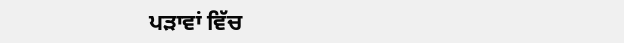ਪੜਾਵਾਂ ਵਿੱਚ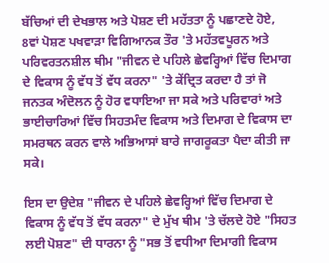ਬੱਚਿਆਂ ਦੀ ਦੇਖਭਾਲ ਅਤੇ ਪੋਸ਼ਣ ਦੀ ਮਹੱਤਤਾ ਨੂੰ ਪਛਾਣਦੇ ਹੋਏ, 8ਵਾਂ ਪੋਸ਼ਣ ਪਖਵਾੜਾ ਵਿਗਿਆਨਕ ਤੌਰ 'ਤੇ ਮਹੱਤਵਪੂਰਨ ਅਤੇ ਪਰਿਵਰਤਨਸ਼ੀਲ ਥੀਮ "ਜੀਵਨ ਦੇ ਪਹਿਲੇ ਛੇਵਰ੍ਹਿਆਂ ਵਿੱਚ ਦਿਮਾਗ ਦੇ ਵਿਕਾਸ ਨੂੰ ਵੱਧ ਤੋਂ ਵੱਧ ਕਰਨਾ" 'ਤੇ ਕੇਂਦ੍ਰਿਤ ਕਰਦਾ ਹੈ ਤਾਂ ਜੋ ਜਨਤਕ ਅੰਦੋਲਨ ਨੂੰ ਹੋਰ ਵਧਾਇਆ ਜਾ ਸਕੇ ਅਤੇ ਪਰਿਵਾਰਾਂ ਅਤੇ ਭਾਈਚਾਰਿਆਂ ਵਿੱਚ ਸਿਹਤਮੰਦ ਵਿਕਾਸ ਅਤੇ ਦਿਮਾਗ ਦੇ ਵਿਕਾਸ ਦਾ ਸਮਰਥਨ ਕਰਨ ਵਾਲੇ ਅਭਿਆਸਾਂ ਬਾਰੇ ਜਾਗਰੂਕਤਾ ਪੈਦਾ ਕੀਤੀ ਜਾ ਸਕੇ।

ਇਸ ਦਾ ਉਦੇਸ਼ "ਜੀਵਨ ਦੇ ਪਹਿਲੇ ਛੇਵਰ੍ਹਿਆਂ ਵਿੱਚ ਦਿਮਾਗ ਦੇ ਵਿਕਾਸ ਨੂੰ ਵੱਧ ਤੋਂ ਵੱਧ ਕਰਨਾ" ਦੇ ਮੁੱਖ ਥੀਮ 'ਤੇ ਚੱਲਦੇ ਹੋਏ "ਸਿਹਤ ਲਈ ਪੋਸ਼ਣ" ਦੀ ਧਾਰਨਾ ਨੂੰ "ਸਭ ਤੋਂ ਵਧੀਆ ਦਿਮਾਗੀ ਵਿਕਾਸ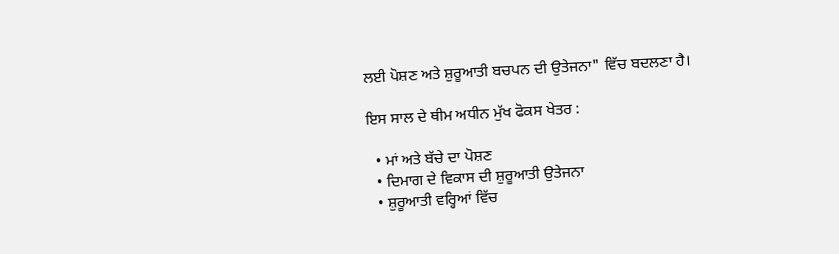ਲਈ ਪੋਸ਼ਣ ਅਤੇ ਸ਼ੁਰੂਆਤੀ ਬਚਪਨ ਦੀ ਉਤੇਜਨਾ" ਵਿੱਚ ਬਦਲਣਾ ਹੈ।

ਇਸ ਸਾਲ ਦੇ ਥੀਮ ਅਧੀਨ ਮੁੱਖ ਫੋਕਸ ਖੇਤਰ :

  • ਮਾਂ ਅਤੇ ਬੱਚੇ ਦਾ ਪੋਸ਼ਣ
  • ਦਿਮਾਗ ਦੇ ਵਿਕਾਸ ਦੀ ਸ਼ੁਰੂਆਤੀ ਉਤੇਜਨਾ
  • ਸ਼ੁਰੂਆਤੀ ਵਰ੍ਹਿਆਂ ਵਿੱਚ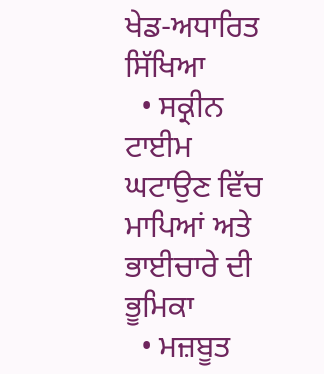ਖੇਡ-ਅਧਾਰਿਤ ਸਿੱਖਿਆ
  • ਸਕ੍ਰੀਨ ਟਾਈਮ ਘਟਾਉਣ ਵਿੱਚ ਮਾਪਿਆਂ ਅਤੇ ਭਾਈਚਾਰੇ ਦੀ ਭੂਮਿਕਾ
  • ਮਜ਼ਬੂਤ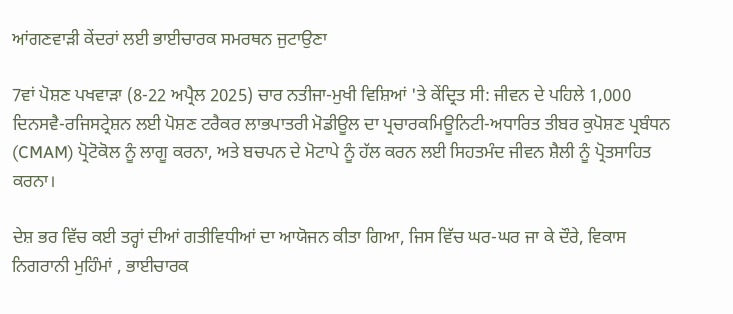ਆਂਗਣਵਾੜੀ ਕੇਂਦਰਾਂ ਲਈ ਭਾਈਚਾਰਕ ਸਮਰਥਨ ਜੁਟਾਉਣਾ

7ਵਾਂ ਪੋਸ਼ਣ ਪਖਵਾੜਾ (8-22 ਅਪ੍ਰੈਲ 2025) ਚਾਰ ਨਤੀਜਾ-ਮੁਖੀ ਵਿਸ਼ਿਆਂ 'ਤੇ ਕੇਂਦ੍ਰਿਤ ਸੀ: ਜੀਵਨ ਦੇ ਪਹਿਲੇ 1,000 ਦਿਨਸਵੈ-ਰਜਿਸਟ੍ਰੇਸ਼ਨ ਲਈ ਪੋਸ਼ਣ ਟਰੈਕਰ ਲਾਭਪਾਤਰੀ ਮੋਡੀਊਲ ਦਾ ਪ੍ਰਚਾਰਕਮਿਊਨਿਟੀ-ਅਧਾਰਿਤ ਤੀਬਰ ਕੁਪੋਸ਼ਣ ਪ੍ਰਬੰਧਨ (CMAM) ਪ੍ਰੋਟੋਕੋਲ ਨੂੰ ਲਾਗੂ ਕਰਨਾ, ਅਤੇ ਬਚਪਨ ਦੇ ਮੋਟਾਪੇ ਨੂੰ ਹੱਲ ਕਰਨ ਲਈ ਸਿਹਤਮੰਦ ਜੀਵਨ ਸ਼ੈਲੀ ਨੂੰ ਪ੍ਰੋਤਸਾਹਿਤ ਕਰਨਾ।

ਦੇਸ਼ ਭਰ ਵਿੱਚ ਕਈ ਤਰ੍ਹਾਂ ਦੀਆਂ ਗਤੀਵਿਧੀਆਂ ਦਾ ਆਯੋਜਨ ਕੀਤਾ ਗਿਆ, ਜਿਸ ਵਿੱਚ ਘਰ-ਘਰ ਜਾ ਕੇ ਦੌਰੇ, ਵਿਕਾਸ ਨਿਗਰਾਨੀ ਮੁਹਿੰਮਾਂ , ਭਾਈਚਾਰਕ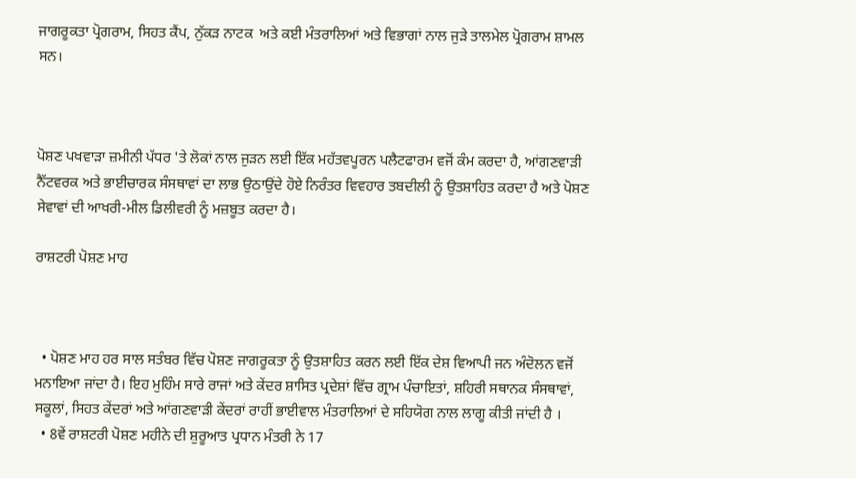ਜਾਗਰੂਕਤਾ ਪ੍ਰੋਗਰਾਮ, ਸਿਹਤ ਕੈਂਪ, ਨੁੱਕੜ ਨਾਟਕ  ਅਤੇ ਕਈ ਮੰਤਰਾਲਿਆਂ ਅਤੇ ਵਿਭਾਗਾਂ ਨਾਲ ਜੁੜੇ ਤਾਲਮੇਲ ਪ੍ਰੋਗਰਾਮ ਸ਼ਾਮਲ ਸਨ।



ਪੋਸ਼ਣ ਪਖਵਾੜਾ ਜ਼ਮੀਨੀ ਪੱਧਰ 'ਤੇ ਲੋਕਾਂ ਨਾਲ ਜੁੜਨ ਲਈ ਇੱਕ ਮਹੱਤਵਪੂਰਨ ਪਲੈਟਫਾਰਮ ਵਜੋਂ ਕੰਮ ਕਰਦਾ ਹੈ, ਆਂਗਣਵਾੜੀ ਨੈੱਟਵਰਕ ਅਤੇ ਭਾਈਚਾਰਕ ਸੰਸਥਾਵਾਂ ਦਾ ਲਾਭ ਉਠਾਉਂਦੇ ਹੋਏ ਨਿਰੰਤਰ ਵਿਵਹਾਰ ਤਬਦੀਲੀ ਨੂੰ ਉਤਸ਼ਾਹਿਤ ਕਰਦਾ ਹੈ ਅਤੇ ਪੋਸ਼ਣ ਸੇਵਾਵਾਂ ਦੀ ਆਖਰੀ-ਮੀਲ ਡਿਲੀਵਰੀ ਨੂੰ ਮਜ਼ਬੂਤ ਕਰਦਾ ਹੈ।

ਰਾਸ਼ਟਰੀ ਪੋਸ਼ਣ ਮਾਹ



  • ਪੋਸ਼ਣ ਮਾਹ ਹਰ ਸਾਲ ਸਤੰਬਰ ਵਿੱਚ ਪੋਸ਼ਣ ਜਾਗਰੂਕਤਾ ਨੂੰ ਉਤਸ਼ਾਹਿਤ ਕਰਨ ਲਈ ਇੱਕ ਦੇਸ਼ ਵਿਆਪੀ ਜਨ ਅੰਦੋਲਨ ਵਜੋਂ ਮਨਾਇਆ ਜਾਂਦਾ ਹੈ। ਇਹ ਮੁਹਿੰਮ ਸਾਰੇ ਰਾਜਾਂ ਅਤੇ ਕੇਂਦਰ ਸ਼ਾਸਿਤ ਪ੍ਰਦੇਸ਼ਾਂ ਵਿੱਚ ਗ੍ਰਾਮ ਪੰਚਾਇਤਾਂ, ਸ਼ਹਿਰੀ ਸਥਾਨਕ ਸੰਸਥਾਵਾਂ, ਸਕੂਲਾਂ, ਸਿਹਤ ਕੇਂਦਰਾਂ ਅਤੇ ਆਂਗਣਵਾੜੀ ਕੇਂਦਰਾਂ ਰਾਹੀਂ ਭਾਈਵਾਲ ਮੰਤਰਾਲਿਆਂ ਦੇ ਸਹਿਯੋਗ ਨਾਲ ਲਾਗੂ ਕੀਤੀ ਜਾਂਦੀ ਹੈ ।
  • 8ਵੇਂ ਰਾਸ਼ਟਰੀ ਪੋਸ਼ਣ ਮਹੀਨੇ ਦੀ ਸ਼ੁਰੂਆਤ ਪ੍ਰਧਾਨ ਮੰਤਰੀ ਨੇ 17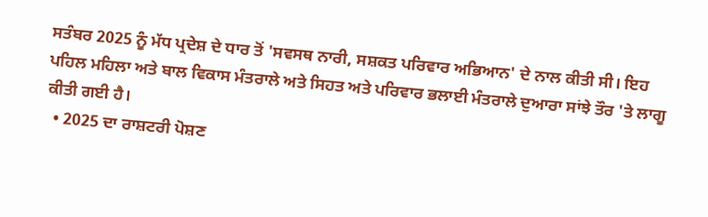ਸਤੰਬਰ 2025 ਨੂੰ ਮੱਧ ਪ੍ਰਦੇਸ਼ ਦੇ ਧਾਰ ਤੋਂ 'ਸਵਸਥ ਨਾਰੀ, ਸਸ਼ਕਤ ਪਰਿਵਾਰ ਅਭਿਆਨ' ਦੇ ਨਾਲ ਕੀਤੀ ਸੀ। ਇਹ ਪਹਿਲ ਮਹਿਲਾ ਅਤੇ ਬਾਲ ਵਿਕਾਸ ਮੰਤਰਾਲੇ ਅਤੇ ਸਿਹਤ ਅਤੇ ਪਰਿਵਾਰ ਭਲਾਈ ਮੰਤਰਾਲੇ ਦੁਆਰਾ ਸਾਂਝੇ ਤੌਰ 'ਤੇ ਲਾਗੂ ਕੀਤੀ ਗਈ ਹੈ।
  • 2025 ਦਾ ਰਾਸ਼ਟਰੀ ਪੋਸ਼ਣ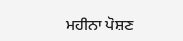ਮਹੀਨਾ ਪੋਸ਼ਣ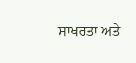ਸਾਖਰਤਾ ਅਤੇ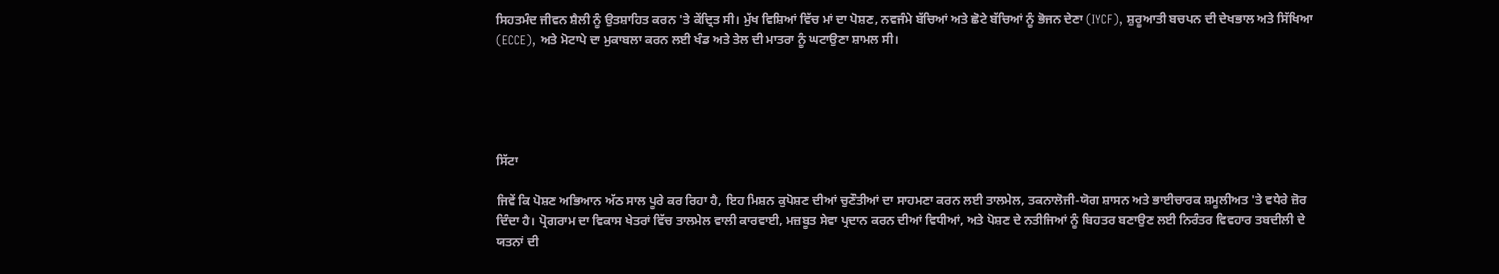ਸਿਹਤਮੰਦ ਜੀਵਨ ਸ਼ੈਲੀ ਨੂੰ ਉਤਸ਼ਾਹਿਤ ਕਰਨ 'ਤੇ ਕੇਂਦ੍ਰਿਤ ਸੀ। ਮੁੱਖ ਵਿਸ਼ਿਆਂ ਵਿੱਚ ਮਾਂ ਦਾ ਪੋਸ਼ਣ, ਨਵਜੰਮੇ ਬੱਚਿਆਂ ਅਤੇ ਛੋਟੇ ਬੱਚਿਆਂ ਨੂੰ ਭੋਜਨ ਦੇਣਾ (IYCF), ਸ਼ੁਰੂਆਤੀ ਬਚਪਨ ਦੀ ਦੇਖਭਾਲ ਅਤੇ ਸਿੱਖਿਆ (ECCE), ਅਤੇ ਮੋਟਾਪੇ ਦਾ ਮੁਕਾਬਲਾ ਕਰਨ ਲਈ ਖੰਡ ਅਤੇ ਤੇਲ ਦੀ ਮਾਤਰਾ ਨੂੰ ਘਟਾਉਣਾ ਸ਼ਾਮਲ ਸੀ।





ਸਿੱਟਾ

ਜਿਵੇਂ ਕਿ ਪੋਸ਼ਣ ਅਭਿਆਨ ਅੱਠ ਸਾਲ ਪੂਰੇ ਕਰ ਰਿਹਾ ਹੈ, ਇਹ ਮਿਸ਼ਨ ਕੁਪੋਸ਼ਣ ਦੀਆਂ ਚੁਣੌਤੀਆਂ ਦਾ ਸਾਹਮਣਾ ਕਰਨ ਲਈ ਤਾਲਮੇਲ, ਤਕਨਾਲੋਜੀ-ਯੋਗ ਸ਼ਾਸਨ ਅਤੇ ਭਾਈਚਾਰਕ ਸ਼ਮੂਲੀਅਤ 'ਤੇ ਵਧੇਰੇ ਜ਼ੋਰ ਦਿੰਦਾ ਹੈ। ਪ੍ਰੋਗਰਾਮ ਦਾ ਵਿਕਾਸ ਖੇਤਰਾਂ ਵਿੱਚ ਤਾਲਮੇਲ ਵਾਲੀ ਕਾਰਵਾਈ, ਮਜ਼ਬੂਤ ਸੇਵਾ ਪ੍ਰਦਾਨ ਕਰਨ ਦੀਆਂ ਵਿਧੀਆਂ, ਅਤੇ ਪੋਸ਼ਣ ਦੇ ਨਤੀਜਿਆਂ ਨੂੰ ਬਿਹਤਰ ਬਣਾਉਣ ਲਈ ਨਿਰੰਤਰ ਵਿਵਹਾਰ ਤਬਦੀਲੀ ਦੇ ਯਤਨਾਂ ਦੀ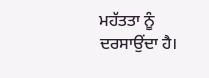ਮਹੱਤਤਾ ਨੂੰ ਦਰਸਾਉਂਦਾ ਹੈ।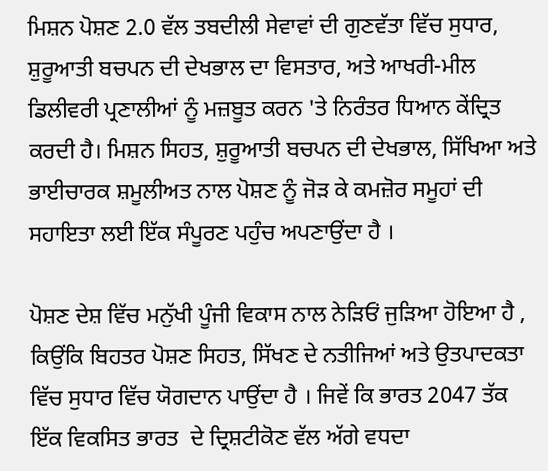ਮਿਸ਼ਨ ਪੋਸ਼ਣ 2.0 ਵੱਲ ਤਬਦੀਲੀ ਸੇਵਾਵਾਂ ਦੀ ਗੁਣਵੱਤਾ ਵਿੱਚ ਸੁਧਾਰ, ਸ਼ੁਰੂਆਤੀ ਬਚਪਨ ਦੀ ਦੇਖਭਾਲ ਦਾ ਵਿਸਤਾਰ, ਅਤੇ ਆਖਰੀ-ਮੀਲ ਡਿਲੀਵਰੀ ਪ੍ਰਣਾਲੀਆਂ ਨੂੰ ਮਜ਼ਬੂਤ ਕਰਨ 'ਤੇ ਨਿਰੰਤਰ ਧਿਆਨ ਕੇਂਦ੍ਰਿਤ ਕਰਦੀ ਹੈ। ਮਿਸ਼ਨ ਸਿਹਤ, ਸ਼ੁਰੂਆਤੀ ਬਚਪਨ ਦੀ ਦੇਖਭਾਲ, ਸਿੱਖਿਆ ਅਤੇ ਭਾਈਚਾਰਕ ਸ਼ਮੂਲੀਅਤ ਨਾਲ ਪੋਸ਼ਣ ਨੂੰ ਜੋੜ ਕੇ ਕਮਜ਼ੋਰ ਸਮੂਹਾਂ ਦੀ ਸਹਾਇਤਾ ਲਈ ਇੱਕ ਸੰਪੂਰਣ ਪਹੁੰਚ ਅਪਣਾਉਂਦਾ ਹੈ ।

ਪੋਸ਼ਣ ਦੇਸ਼ ਵਿੱਚ ਮਨੁੱਖੀ ਪੂੰਜੀ ਵਿਕਾਸ ਨਾਲ ਨੇੜਿਓਂ ਜੁੜਿਆ ਹੋਇਆ ਹੈ , ਕਿਉਂਕਿ ਬਿਹਤਰ ਪੋਸ਼ਣ ਸਿਹਤ, ਸਿੱਖਣ ਦੇ ਨਤੀਜਿਆਂ ਅਤੇ ਉਤਪਾਦਕਤਾ ਵਿੱਚ ਸੁਧਾਰ ਵਿੱਚ ਯੋਗਦਾਨ ਪਾਉਂਦਾ ਹੈ । ਜਿਵੇਂ ਕਿ ਭਾਰਤ 2047 ਤੱਕ ਇੱਕ ਵਿਕਸਿਤ ਭਾਰਤ  ਦੇ ਦ੍ਰਿਸ਼ਟੀਕੋਣ ਵੱਲ ਅੱਗੇ ਵਧਦਾ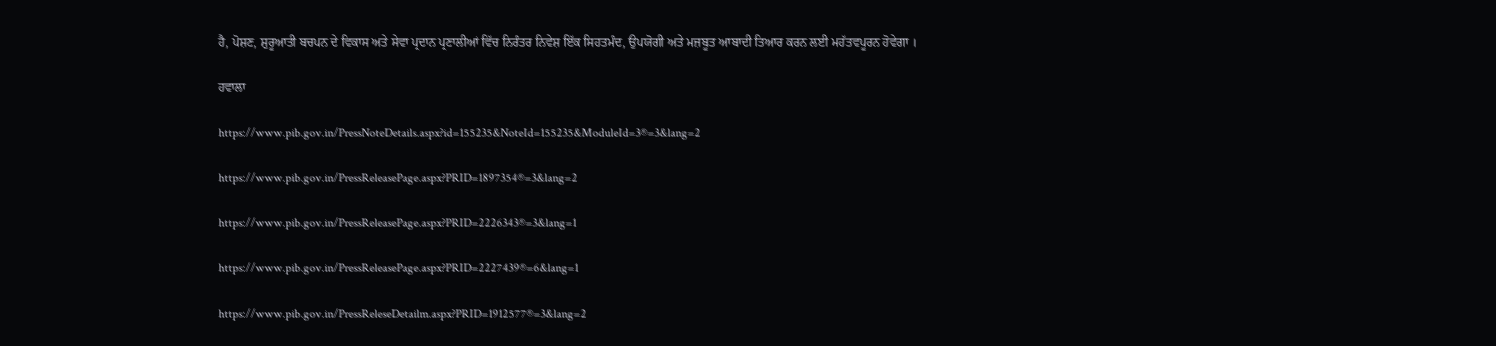ਹੈ, ਪੋਸ਼ਣ, ਸ਼ੁਰੂਆਤੀ ਬਚਪਨ ਦੇ ਵਿਕਾਸ ਅਤੇ ਸੇਵਾ ਪ੍ਰਦਾਨ ਪ੍ਰਣਾਲੀਆਂ ਵਿੱਚ ਨਿਰੰਤਰ ਨਿਵੇਸ਼ ਇੱਕ ਸਿਹਤਮੰਦ, ਉਪਯੋਗੀ ਅਤੇ ਮਜ਼ਬੂਤ ਆਬਾਦੀ ਤਿਆਰ ਕਰਨ ਲਈ ਮਹੱਤਵਪੂਰਨ ਹੋਵੇਗਾ ।

ਹਵਾਲਾ

https://www.pib.gov.in/PressNoteDetails.aspx?id=155235&NoteId=155235&ModuleId=3®=3&lang=2

https://www.pib.gov.in/PressReleasePage.aspx?PRID=1897354®=3&lang=2

https://www.pib.gov.in/PressReleasePage.aspx?PRID=2226343®=3&lang=1

https://www.pib.gov.in/PressReleasePage.aspx?PRID=2227439®=6&lang=1

https://www.pib.gov.in/PressReleseDetailm.aspx?PRID=1912577®=3&lang=2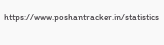https://www.poshantracker.in/statistics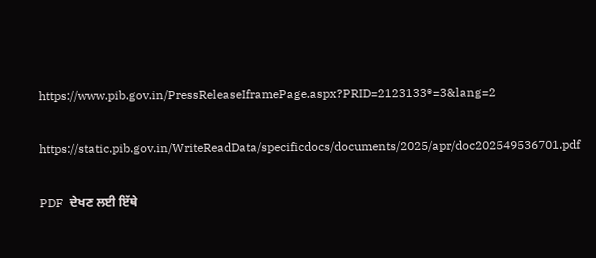https://www.pib.gov.in/PressReleaseIframePage.aspx?PRID=2123133®=3&lang=2

https://static.pib.gov.in/WriteReadData/specificdocs/documents/2025/apr/doc202549536701.pdf

PDF  ਦੇਖਣ ਲਈ ਇੱਥੇ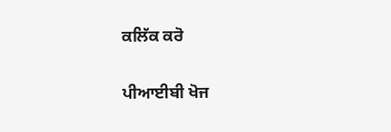ਕਲਿੱਕ ਕਰੋ

ਪੀਆਈਬੀ ਖੋਜ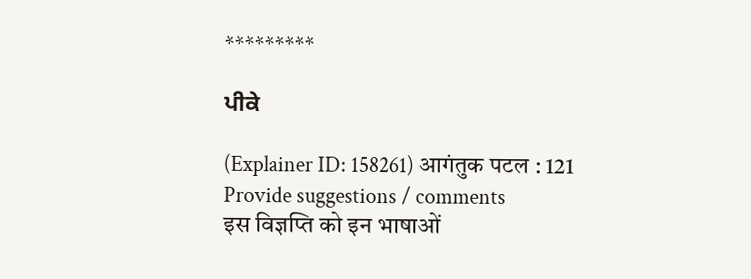*********

ਪੀਕੇ

(Explainer ID: 158261) आगंतुक पटल : 121
Provide suggestions / comments
इस विज्ञप्ति को इन भाषाओं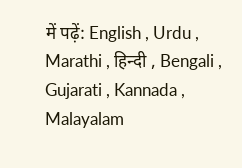में पढ़ें: English , Urdu , Marathi , हिन्दी , Bengali , Gujarati , Kannada , Malayalam